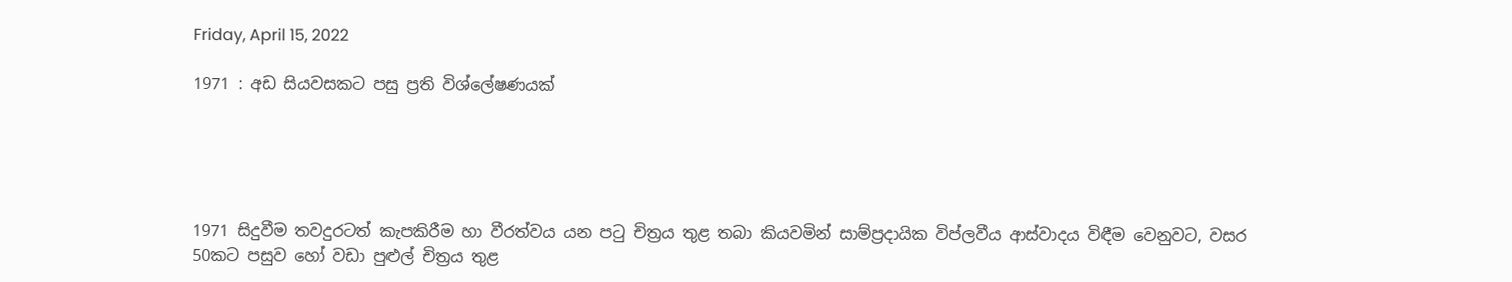Friday, April 15, 2022

1971 : අඩ සියවසකට පසු ප්‍රති විශ්ලේෂණයක්





1971 සිදුවීම තවදුරටත් කැපකිරීම හා වීරත්වය යන පටු චිත්‍රය තුළ තබා කියවමින් සාම්ප්‍රදායික විප්ලවීය ආස්වාදය විඳීම වෙනුවට, වසර 50කට පසුව හෝ වඩා පුළුල් චිත්‍රය තුළ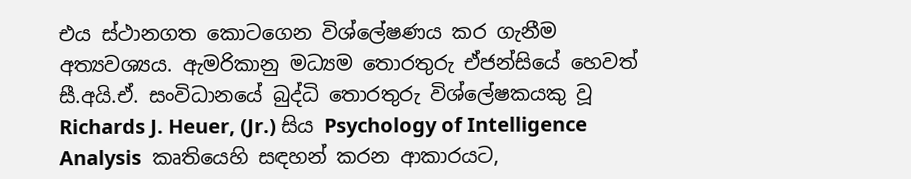එය ස්ථානගත කොටගෙන විශ්ලේෂණය කර ගැනීම අත්‍යවශ්‍යය. ඇමරිකානු මධ්‍යම තොරතුරු ඒජන්සියේ හෙවත් සී.අයි.ඒ. සංවිධානයේ බුද්ධි තොරතුරු විශ්ලේෂකයකු වූ Richards J. Heuer, (Jr.) සිය Psychology of Intelligence Analysis  කෘතියෙහි සඳහන් කරන ආකාරයට,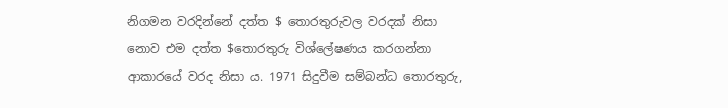නිගමන වරදින්නේ දත්ත $ තොරතුරුවල වරදක් නිසා නොව එම දත්ත $තොරතුරු විශ්ලේෂණය කරගන්නා ආකාරයේ වරද නිසා ය. 1971 සිදුවීම සම්බන්ධ තොරතුරු,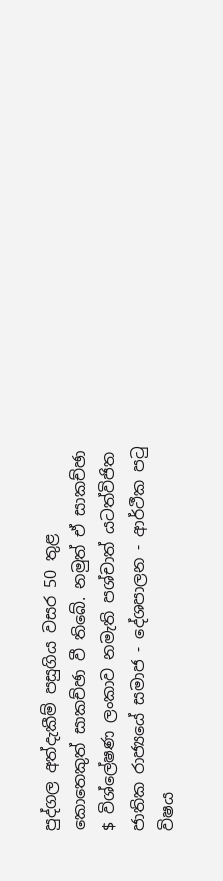පුද්ගල අත්දැකීම් පසුගිය වසර 50 තුළ කොතෙකුත් සාකච්ඡා වී තිබේ. නමුත් ඒ සාකච්ඡා $ විශ්ලේෂණ ලංකාව නමැති පශ්චාත් යටත්විජිත ජාතික රාජ්‍යයේ සමාජ - දේශපාලන - ආර්ථීක පටු විෂය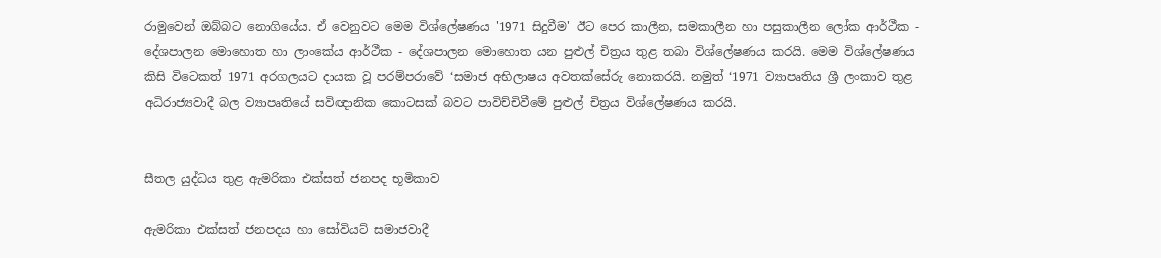රාමුවෙන් ඔබ්බට නොගියේය. ඒ වෙනුවට මෙම විශ්ලේෂණය '1971 සිදුවීම' ඊට පෙර කාලීන, සමකාලීන හා පසුකාලීන ලෝක ආර්ථීක - දේශපාලන මොහොත හා ලාංකේය ආර්ථීක - දේශපාලන මොහොත යන පුළුල් චිත්‍රය තුළ තබා විශ්ලේෂණය කරයි. මෙම විශ්ලේෂණය කිසි විටෙකත් 1971 අරගලයට දායක වූ පරම්පරාවේ ‘සමාජ අභිලාෂය අවතක්සේරු නොකරයි. නමුත් ‘1971 ව්‍යාපෘතිය ශ්‍රී ලංකාව තුළ අධිරාජ්‍යවාදී බල ව්‍යාපෘතියේ සවිඥානික කොටසක් බවට පාවිච්චිවීමේ පුළුල් චිත්‍රය විශ්ලේෂණය කරයි.


සීතල යුද්ධය තුළ ඇමරිකා එක්සත් ජනපද භූමිකාව

ඇමරිකා එක්සත් ජනපදය හා සෝවියට් සමාජවාදී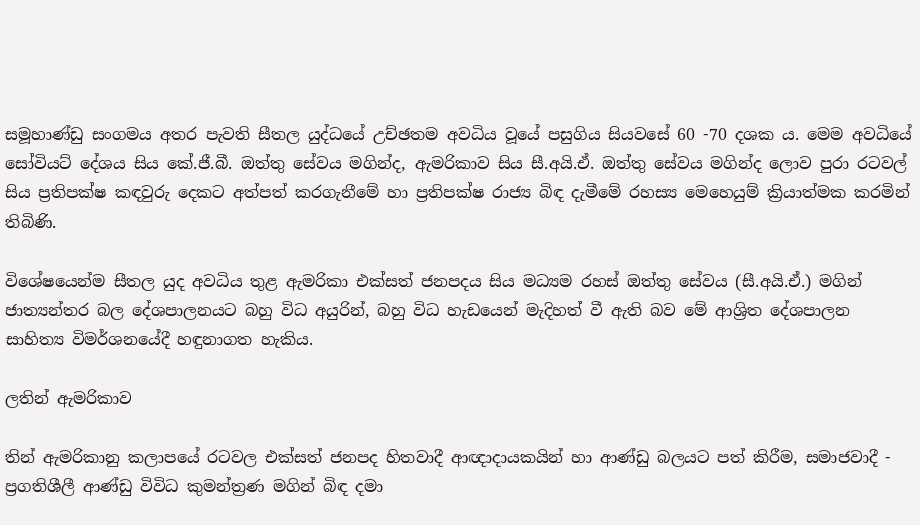සමූහාණ්ඩු සංගමය අතර පැවති සීතල යුද්ධයේ උච්ඡතම අවධිය වූයේ පසුගිය සියවසේ 60 -70 දශක ය. මෙම අවධියේ සෝවියට් දේශය සිය කේ.ජී.බී. ඔත්තු සේවය මගින්ද, ඇමරිකාව සිය සී.අයි.ඒ. ඔත්තු සේවය මගින්ද ලොව පුරා රටවල් සිය ප්‍රතිපක්ෂ කඳවුරු දෙකට අත්පත් කරගැනීමේ හා ප්‍රතිපක්ෂ රාජ්‍ය බිඳ දැමීමේ රහස්‍ය මෙහෙයුම් ක්‍රියාත්මක කරමින් තිබිණි.

විශේෂයෙන්ම සීතල යුද අවධිය තුළ ඇමරිකා එක්සත් ජනපදය සිය මධ්‍යම රහස් ඔත්තු සේවය (සී.අයි.ඒ.) මගින් ජාත්‍යන්තර බල දේශපාලනයට බහු විධ අයුරින්, බහු විධ හැඩයෙන් මැදිහත් වී ඇති බව මේ ආශ්‍රිත දේශපාලන සාහිත්‍ය විමර්ශනයේදී හඳුනාගත හැකිය.

ලතින් ඇමරිකාව

තින් ඇමරිකානු කලාපයේ රටවල එක්සත් ජනපද හිතවාදී ආඥාදායකයින් හා ආණ්ඩු බලයට පත් කිරීම, සමාජවාදී - ප්‍රගතිශීලී ආණ්ඩු විවිධ කුමන්ත්‍රණ මගින් බිඳ දමා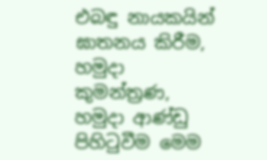එබඳු නායකයින් ඝාතනය කිරීම, හමුදා කුමන්ත්‍රණ, හමුදා ආණ්ඩු පිහිටුවීම මෙම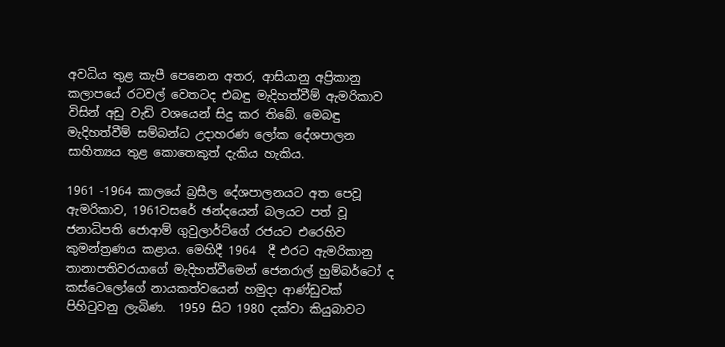අවධිය තුළ කැපී පෙනෙන අතර, ආසියානු අප්‍රිකානු කලාපයේ රටවල් වෙතටද එබඳු මැදිහත්වීම් ඇමරිකාව විසින් අඩු වැඩි වශයෙන් සිදු කර තිබේ. මෙබඳු මැදිහත්වීම් සම්බන්ධ උදාහරණ ලෝක දේශපාලන සාහිත්‍යය තුළ කොතෙකුත් දැකිය හැකිය.

1961 -1964 කාලයේ බ්‍රසීල දේශපාලනයට අත පෙවූ ඇමරිකාව, 1961වසරේ ඡන්දයෙන් බලයට පත් වූ ජනාධිපති ජොආම් ගුවුලාර්ට්ගේ රජයට එරෙහිව කුමන්ත්‍රණය කළාය. මෙහිදී 1964  දී එරට ඇමරිකානු තානාපතිවරයාගේ මැදිහත්වීමෙන් ජෙනරාල් හුම්බර්ටෝ ද කස්ටෙලෝගේ නායකත්වයෙන් හමුදා ආණ්ඩුවක් පිහිටුවනු ලැබිණ.  1959 සිට 1980 දක්වා කියුබාවට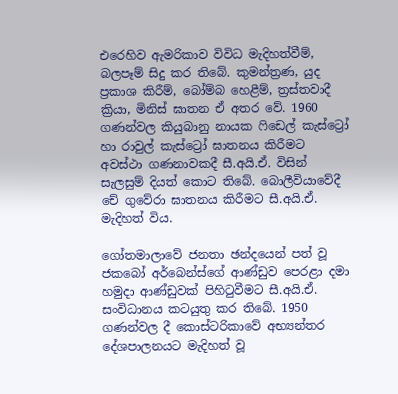එරෙහිව ඇමරිකාව විවිධ මැදිහත්වීම්, බලපෑම් සිදු කර තිබේ. කුමන්ත්‍රණ, යුද ප්‍රකාශ කිරීම්, බෝම්බ හෙළීම්, ත්‍රස්තවාදී ක්‍රියා, මිනිස් ඝාතන ඒ අතර වේ. 1960 ගණන්වල කියුබානු නායක ෆිඩෙල් කැස්ට්‍රෝ හා රාවුල් කැස්ට්‍රෝ ඝාතනය කිරීමට අවස්ථා ගණනාවකදී සී.අයි.ඒ. විසින් සැලසුම් දියත් කොට තිබේ. බොලීවියාවේදී චේ ගුවේරා ඝාතනය කිරීමට සී.අයි.ඒ. මැදිහත් විය.

ගෝතමාලාවේ ජනතා ඡන්දයෙන් පත් වූ ජකබෝ අර්බෙන්ස්ගේ ආණ්ඩුව පෙරළා දමා හමුදා ආණ්ඩුවක් පිහිටුවීමට සී.අයි.ඒ. සංවිධානය කටයුතු කර තිබේ. 1950 ගණන්වල දී කොස්ටරිකාවේ අභ්‍යන්තර දේශපාලනයට මැදිහත් වූ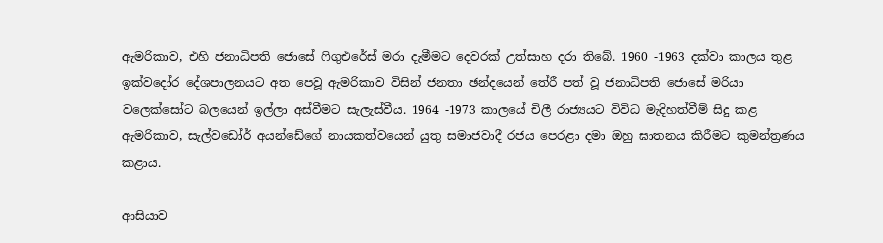ඇමරිකාව, එහි ජනාධිපති ජොසේ ෆිගුඑරේස් මරා දැමීමට දෙවරක් උත්සාහ දරා තිබේ. 1960 -1963 දක්වා කාලය තුළ ඉක්වදෝර දේශපාලනයට අත පෙවූ ඇමරිකාව විසින් ජනතා ඡන්දයෙන් තේරී පත් වූ ජනාධිපති ජොසේ මරියා වලෙක්සෝට බලයෙන් ඉල්ලා අස්වීමට සැලැස්වීය. 1964 -1973 කාලයේ චිලී රාජ්‍යයට විවිධ මැදිහත්වීම් සිදු කළ ඇමරිකාව, සැල්වඩෝර් අයන්ඩේගේ නායකත්වයෙන් යුතු සමාජවාදී රජය පෙරළා දමා ඔහු ඝාතනය කිරීමට කුමන්ත්‍රණය කළාය.

ආසියාව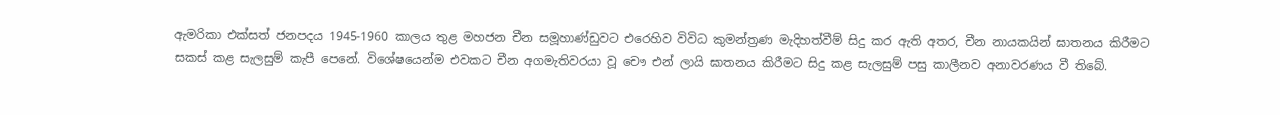ඇමරිකා එක්සත් ජනපදය 1945-1960 කාලය තුළ මහජන චීන සමූහාණ්ඩුවට එරෙහිව විවිධ කුමන්ත්‍රණ මැදිහත්වීම් සිදු කර ඇති අතර, චීන නායකයින් ඝාතනය කිරීමට සකස් කළ සැලසුම් කැපී පෙනේ. විශේෂයෙන්ම එවකට චීන අගමැතිවරයා වූ චෞ එන් ලායි ඝාතනය කිරීමට සිදු කළ සැලසුම් පසු කාලීනව අනාවරණය වී තිබේ.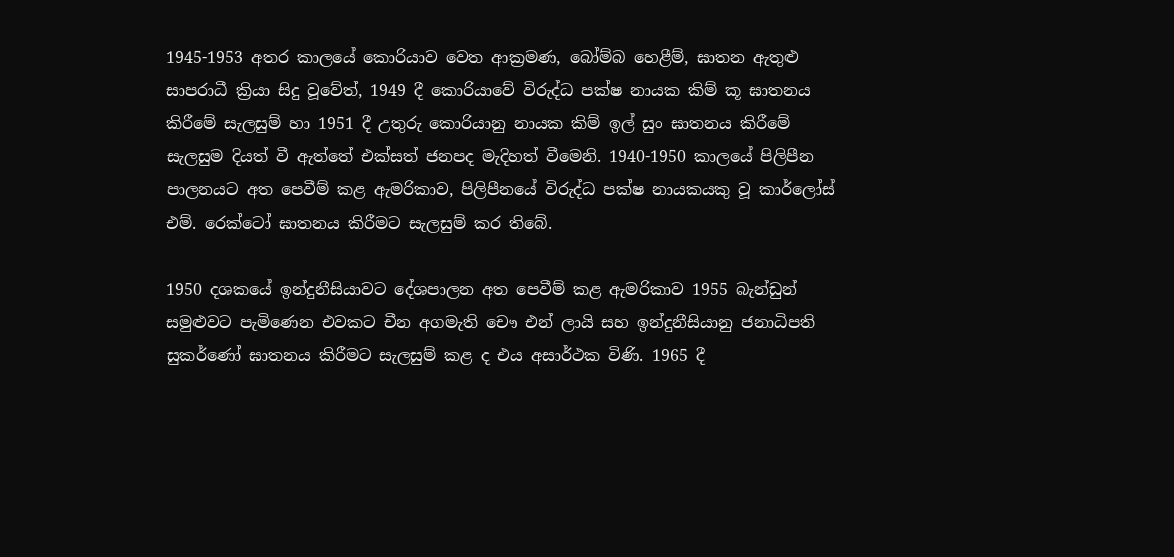1945-1953 අතර කාලයේ කොරියාව වෙත ආක්‍රමණ, බෝම්බ හෙළීම්, ඝාතන ඇතුළු සාපරාධී ක්‍රියා සිදු වූවේත්, 1949 දී කොරියාවේ විරුද්ධ පක්ෂ නායක කිම් කූ ඝාතනය කිරීමේ සැලසුම් හා 1951 දී උතුරු කොරියානු නායක කිම් ඉල් සුං ඝාතනය කිරීමේ සැලසුම දියත් වී ඇත්තේ එක්සත් ජනපද මැදිහත් වීමෙනි. 1940-1950 කාලයේ පිලිපීන පාලනයට අත පෙවීම් කළ ඇමරිකාව, පිලිපීනයේ විරුද්ධ පක්ෂ නායකයකු වූ කාර්ලෝස් එම්. රෙක්ටෝ ඝාතනය කිරීමට සැලසුම් කර තිබේ.

1950 දශකයේ ඉන්දුනීසියාවට දේශපාලන අත පෙවීම් කළ ඇමරිකාව 1955 බැන්ඩුන් සමුළුවට පැමිණෙන එවකට චීන අගමැති චෞ එන් ලායි සහ ඉන්දුනීසියානු ජනාධිපති සුකර්ණෝ ඝාතනය කිරීමට සැලසුම් කළ ද එය අසාර්ථක විණි. 1965 දී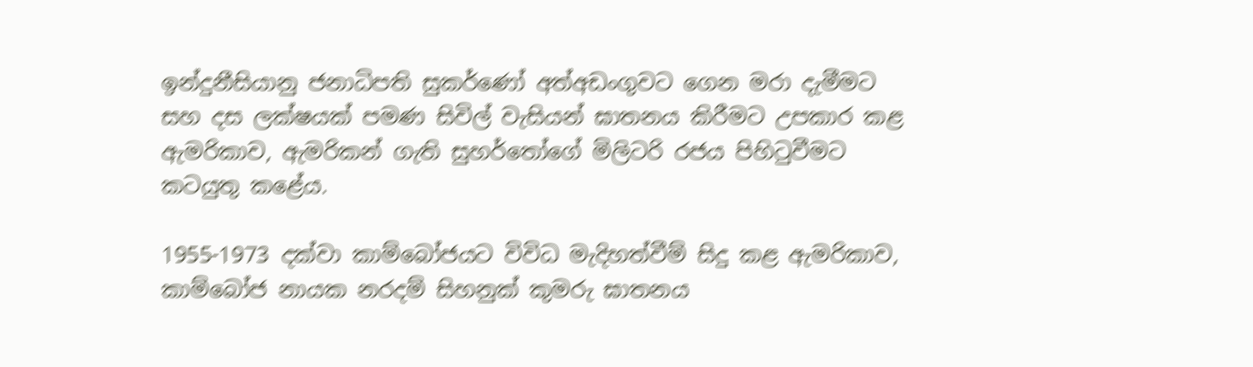ඉන්දුනීසියානු ජනාධිපති සුකර්ණෝ අත්අඩංගුවට ගෙන මරා දැමීමට සහ දස ලක්ෂයක් පමණ සිවිල් වැසියන් ඝාතනය කිරීමට උපකාර කළ ඇමරිකාව, ඇමරිකන් ගැති සුහර්තෝගේ මිලිටරි රජය පිහිටුවීමට කටයුතු කළේය.

1955-1973 දක්වා කාම්බෝජයට විවිධ මැදිහත්වීම් සිදු කළ ඇමරිකාව, කාම්බෝජ නායක නරදම් සිහනුක් කුමරු ඝාතනය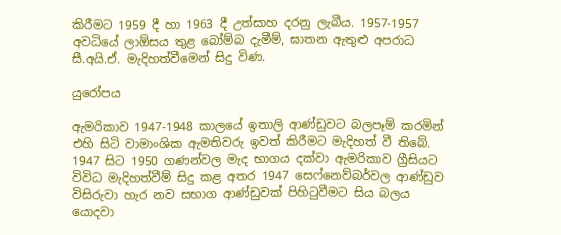කිරීමට 1959 දී හා 1963 දී උත්සාහ දරනු ලැබීය. 1957-1957 අවධියේ ලාඕසය තුළ බෝම්බ දැමීම්, ඝාතන ඇතුළු අපරාධ සී.අයි.ඒ. මැදිහත්වීමෙන් සිදු විණ.

යුරෝපය

ඇමරිකාව 1947-1948 කාලයේ ඉතාලි ආණ්ඩුවට බලපෑම් කරමින් එහි සිටි වාමාංශික ඇමතිවරු ඉවත් කිරීමට මැදිහත් වී තිබේ. 1947 සිට 1950 ගණන්වල මැද භාගය දක්වා ඇමරිකාව ග්‍රීසියට විවිධ මැදිහත්වීම් සිදු කළ අතර 1947 සෙෆ්නෙව්බර්වල ආණ්ඩුව විසිරුවා හැර නව සභාග ආණ්ඩුවක් පිහිටුවීමට සිය බලය යොදවා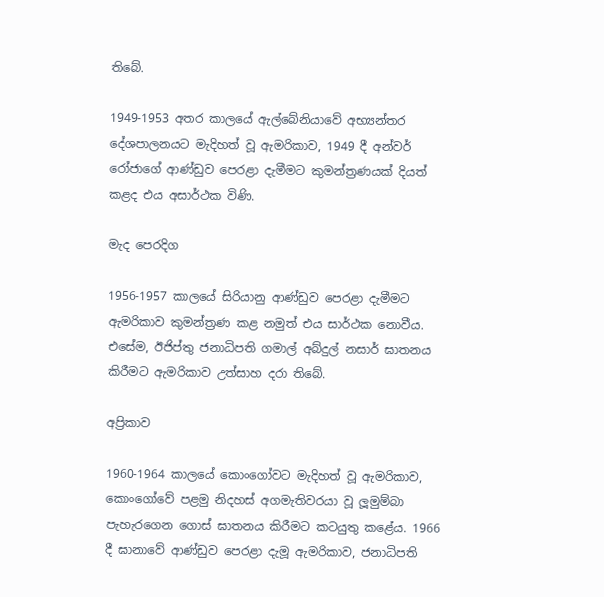තිබේ.

1949-1953 අතර කාලයේ ඇල්බේනියාවේ අභ්‍යන්තර දේශපාලනයට මැදිහත් වූ ඇමරිකාව, 1949 දී අන්වර් රෝජාගේ ආණ්ඩුව පෙරළා දැමීමට කුමන්ත්‍රණයක් දියත් කළද එය අසාර්ථක විණි.

මැද පෙරදිග

1956-1957 කාලයේ සිරියානු ආණ්ඩුව පෙරළා දැමීමට ඇමරිකාව කුමන්ත්‍රණ කළ නමුත් එය සාර්ථක නොවීය. එසේම, ඊජිප්තු ජනාධිපති ගමාල් අබ්දුල් නසාර් ඝාතනය කිරීමට ඇමරිකාව උත්සාහ දරා තිබේ.

අප්‍රිකාව

1960-1964 කාලයේ කොංගෝවට මැදිහත් වූ ඇමරිකාව, කොංගෝවේ පළමු නිදහස් අගමැතිවරයා වූ ලූමුම්බා පැහැරගෙන ගොස් ඝාතනය කිරීමට කටයුතු කළේය. 1966 දී ඝානාවේ ආණ්ඩුව පෙරළා දැමූ ඇමරිකාව, ජනාධිපති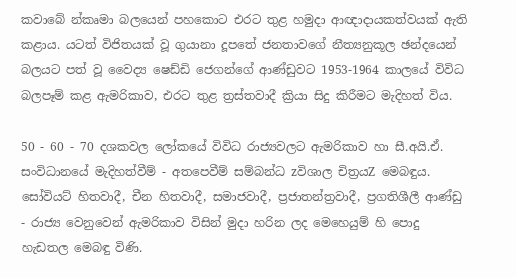කවාබේ න්කෘමා බලයෙන් පහකොට එරට තුළ හමුදා ආඥාදායකත්වයක් ඇති කළාය. යටත් විජිතයක් වූ ගුයානා දූපතේ ජනතාවගේ නීත්‍යනුකූල ඡන්දයෙන් බලයට පත් වූ වෛද්‍ය ෂෙඩ්ඩි ජෙගන්ගේ ආණ්ඩුවට 1953-1964 කාලයේ විවිධ බලපෑම් කළ ඇමරිකාව, එරට තුළ ත්‍රස්තවාදී ක්‍රියා සිදු කිරීමට මැදිහත් විය.

50 - 60 - 70 දශකවල ලෝකයේ විවිධ රාජ්‍යවලට ඇමරිකාව හා සී.අයි.ඒ. සංවිධානයේ මැදිහත්වීම් - අතපෙවීම් සම්බන්ධ zවිශාල චිත්‍රයZ මෙබඳුය. සෝවියට් හිතවාදී, චීන හිතවාදී, සමාජවාදී, ප්‍රජාතන්ත්‍රවාදී, ප්‍රගතිශීලී ආණ්ඩු - රාජ්‍ය වෙනුවෙන් ඇමරිකාව විසින් මුදා හරින ලද මෙහෙයුම් හි පොදු හැඩතල මෙබඳු විණි.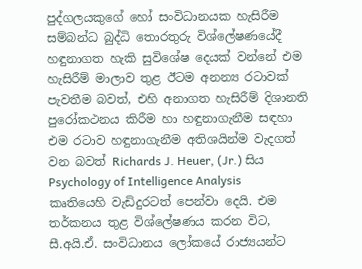පුද්ගලයකුගේ හෝ සංවිධානයක හැසිරීම සම්බන්ධ බුද්ධි තොරතුරු විශ්ලේෂණයේදී හඳුනාගත හැකි සුවිශේෂ දෙයක් වන්නේ එම හැසිරීම් මාලාව තුළ ඊටම අනන්‍ය රටාවක් පැවතීම බවත්, එහි අනාගත හැසිරීම් දිශානති පුරෝකථනය කිරීම හා හඳුනාගැනීම සඳහා එම රටාව හඳුනාගැනීම අතිශයින්ම වැදගත් වන බවත් Richards J. Heuer, (Jr.) සිය Psychology of Intelligence Analysis  කෘතියෙහි වැඩිදුරටත් පෙන්වා දෙයි. එම තර්කනය තුළ විශ්ලේෂණය කරන විට, සී.අයි.ඒ. සංවිධානය ලෝකයේ රාජ්‍යයන්ට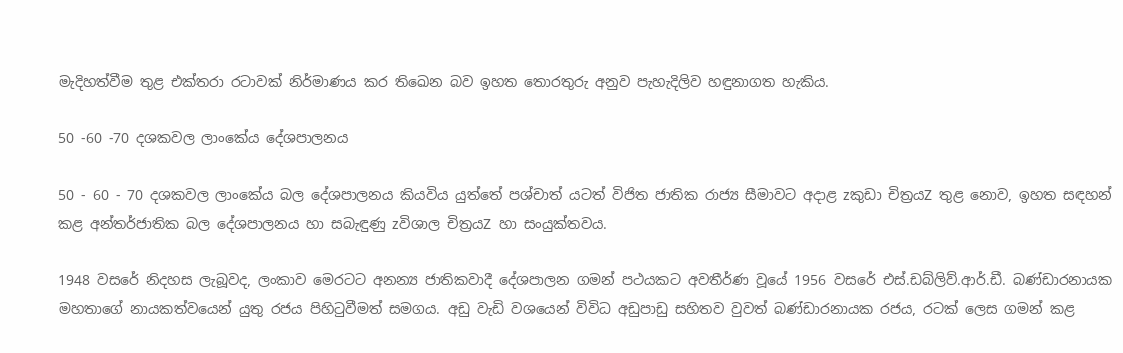මැදිහත්වීම තුළ එක්තරා රටාවක් නිර්මාණය කර තිඛෙන බව ඉහත තොරතුරු අනුව පැහැදිලිව හඳුනාගත හැකිය.

50 -60 -70 දශකවල ලාංකේය දේශපාලනය

50 - 60 - 70 දශකවල ලාංකේය බල දේශපාලනය කියවිය යුත්තේ පශ්චාත් යටත් විජිත ජාතික රාජ්‍ය සීමාවට අදාළ zකුඩා චිත්‍රයZ තුළ නොව, ඉහත සඳහන් කළ අන්තර්ජාතික බල දේශපාලනය හා සබැඳුණු zවිශාල චිත්‍රයZ හා සංයුක්තවය.

1948 වසරේ නිදහස ලැබූවද, ලංකාව මෙරටට අනන්‍ය ජාතිකවාදී දේශපාලන ගමන් පථයකට අවතීර්ණ වූයේ 1956 වසරේ එස්.ඩබ්ලිව්.ආර්.ඩී. බණ්ඩාරනායක මහතාගේ නායකත්වයෙන් යුතු රජය පිහිටුවීමත් සමගය. අඩු වැඩි වශයෙන් විවිධ අඩුපාඩු සහිතව වුවත් බණ්ඩාරනායක රජය, රටක් ලෙස ගමන් කළ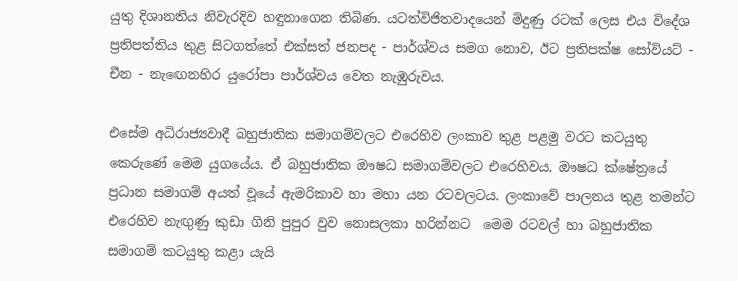යුතු දිශානතිය නිවැරදිව හඳුනාගෙන තිබිණ. යටත්විජිතවාදයෙන් මිදුණු රටක් ලෙස එය විදේශ ප්‍රතිපත්තිය තුළ සිටගත්තේ එක්සත් ජනපද - පාර්ශ්වය සමග නොව, ඊට ප්‍රතිපක්ෂ සෝවියට් - චීන - නැඟෙනහිර යුරෝපා පාර්ශ්වය වෙත නැඹුරුවය.

එසේම අධිරාජ්‍යවාදී බහුජාතික සමාගම්වලට එරෙහිව ලංකාව තුළ පළමු වරට කටයුතු කෙරුණේ මෙම යුගයේය. ඒ බහුජාතික ඖෂධ සමාගම්වලට එරෙහිවය. ඖෂධ ක්ෂේත්‍රයේ ප්‍රධාන සමාගම් අයත් වූයේ ඇමරිකාව හා මහා යන රටවලටය. ලංකාවේ පාලනය තුළ තමන්ට එරෙහිව නැඟුණු කුඩා ගිනි පුපුර වුව නොසලකා හරින්නට  මෙම රටවල් හා බහුජාතික සමාගම් කටයුතු කළා යැයි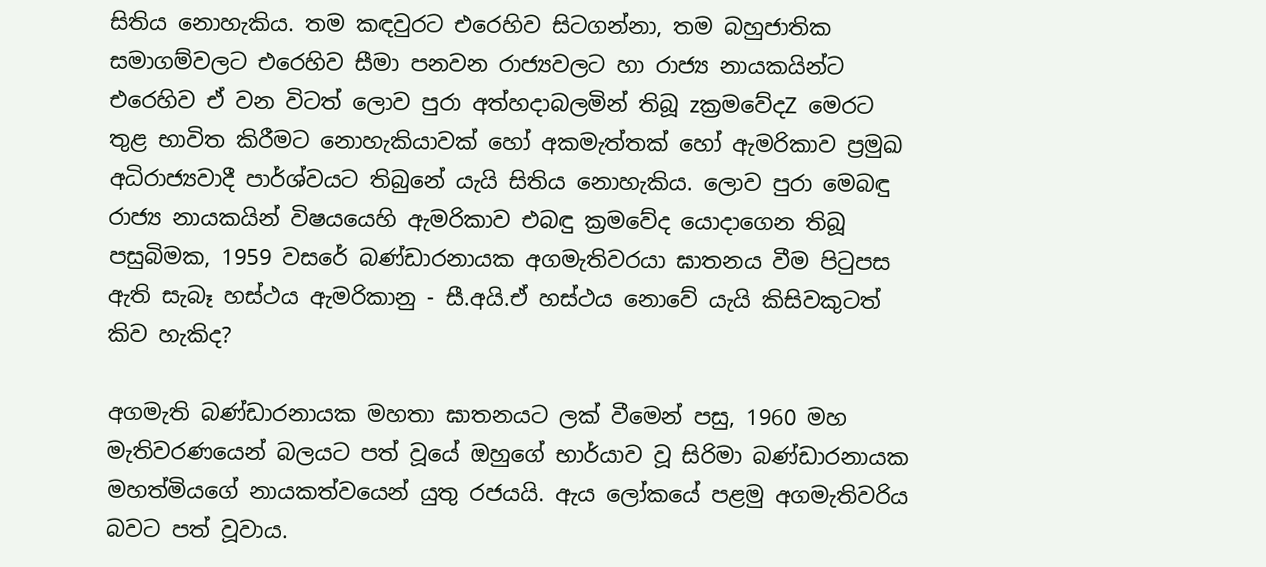සිතිය නොහැකිය. තම කඳවුරට එරෙහිව සිටගන්නා, තම බහුජාතික සමාගම්වලට එරෙහිව සීමා පනවන රාජ්‍යවලට හා රාජ්‍ය නායකයින්ට එරෙහිව ඒ වන විටත් ලොව පුරා අත්හදාබලමින් තිබූ zක්‍රමවේදZ මෙරට තුළ භාවිත කිරීමට නොහැකියාවක් හෝ අකමැත්තක් හෝ ඇමරිකාව ප්‍රමුඛ අධිරාජ්‍යවාදී පාර්ශ්වයට තිබුනේ යැයි සිතිය නොහැකිය. ලොව පුරා මෙබඳු රාජ්‍ය නායකයින් විෂයයෙහි ඇමරිකාව එබඳු ක්‍රමවේද යොදාගෙන තිබූ පසුබිමක, 1959 වසරේ බණ්ඩාරනායක අගමැතිවරයා ඝාතනය වීම පිටුපස ඇති සැබෑ හස්ථය ඇමරිකානු - සී.අයි.ඒ හස්ථය නොවේ යැයි කිසිවකුටත් කිව හැකිද?

අගමැති බණ්ඩාරනායක මහතා ඝාතනයට ලක් වීමෙන් පසු, 1960 මහ මැතිවරණයෙන් බලයට පත් වූයේ ඔහුගේ භාර්යාව වූ සිරිමා බණ්ඩාරනායක මහත්මියගේ නායකත්වයෙන් යුතු රජයයි. ඇය ලෝකයේ පළමු අගමැතිවරිය බවට පත් වූවාය.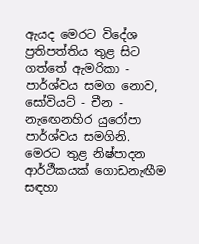ඇයද මෙරට විදේශ ප්‍රතිපත්තිය තුළ සිට ගත්තේ ඇමරිකා - පාර්ශ්වය සමග නොව, සෝවියට් - චීන - නැඟෙනහිර යුරෝපා පාර්ශ්වය සමගිනි. මෙරට තුළ නිෂ්පාදන ආර්ථීකයක් ගොඩනැඟීම සඳහා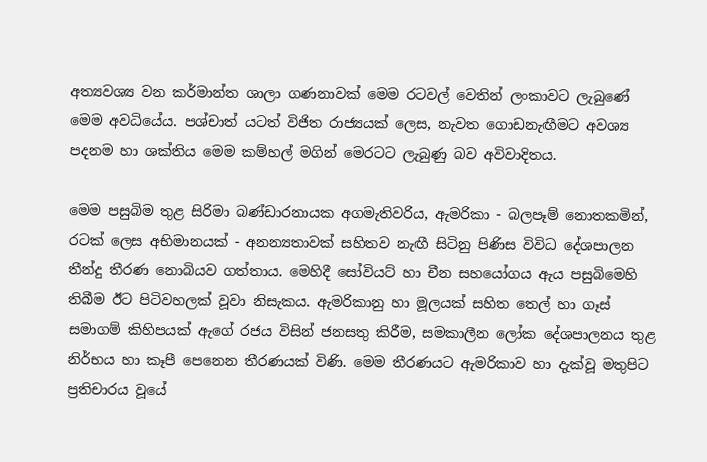අත්‍යවශ්‍ය වන කර්මාන්ත ශාලා ගණනාවක් මෙම රටවල් වෙතින් ලංකාවට ලැබුණේ මෙම අවධියේය. පශ්චාත් යටත් විජිත රාජ්‍යයක් ලෙස, නැවත ගොඩනැඟීමට අවශ්‍ය පදනම හා ශක්තිය මෙම කම්හල් මගින් මෙරටට ලැබුණු බව අවිවාදිතය.

මෙම පසුබිම තුළ සිරිමා බණ්ඩාරනායක අගමැතිවරිය, ඇමරිකා - බලපෑම් නොතකමින්, රටක් ලෙස අභිමානයක් - අනන්‍යතාවක් සහිතව නැඟී සිටිනු පිණිස විවිධ දේශපාලන තීන්දු තීරණ නොබියව ගත්තාය. මෙහිදී සෝවියට් හා චීන සහයෝගය ඇය පසුබිමෙහි තිබීම ඊට පිටිවහලක් වූවා නිසැකය. ඇමරිකානු හා මූලයක් සහිත තෙල් හා ගෑස් සමාගම් කිහිපයක් ඇගේ රජය විසින් ජනසතු කිරීම, සමකාලීන ලෝක දේශපාලනය තුළ නිර්භය හා කෑපී පෙනෙන තීරණයක් විණි. මෙම තීරණයට ඇමරිකාව හා දැක්වූ මතුපිට ප්‍රතිචාරය වූයේ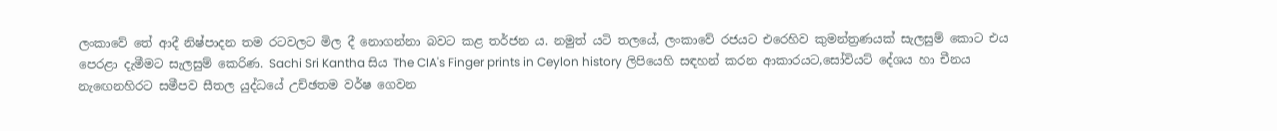ලංකාවේ තේ ආදී නිෂ්පාදන තම රටවලට මිල දී නොගන්නා බවට කළ තර්ජන ය. නමුත් යටි තලයේ, ලංකාවේ රජයට එරෙහිව කුමන්ත්‍රණයක් සැලසුම් කොට එය පෙරළා දැමීමට සැලසුම් කෙරිණ. Sachi Sri Kantha සිය The CIA's Finger prints in Ceylon history ලිපියෙහි සඳහන් කරන ආකාරයට,සෝවියට් දේශය හා චීනය නැඟෙනහිරට සමීපව සීතල යුද්ධයේ උච්ඡතම වර්ෂ ගෙවන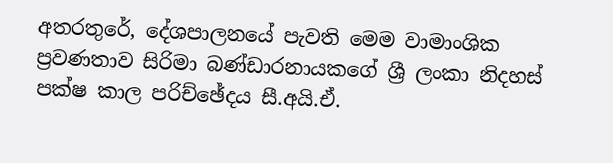අතරතුරේ, දේශපාලනයේ පැවති මෙම වාමාංශික ප්‍රවණතාව සිරිමා බණ්ඩාරනායකගේ ශ්‍රී ලංකා නිදහස් පක්ෂ කාල පරිච්ඡේදය සී.අයි.ඒ.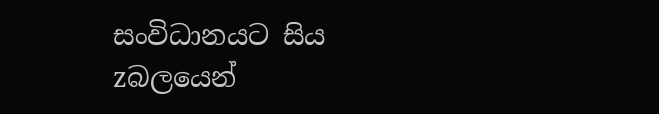සංවිධානයට සිය zබලයෙන්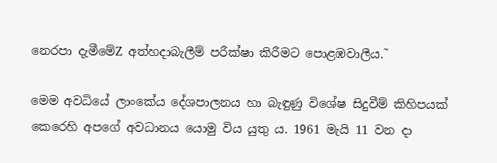නෙරපා දැමීමේZ අත්හදාබැලීම් පරීක්ෂා කිරීමට පොළඹවාලීය.˜

මෙම අවධියේ ලාංකේය දේශපාලනය හා බැඳුණු විශේෂ සිදුවීම් කිහිපයක් කෙරෙහි අපගේ අවධානය යොමු විය යුතු ය. 1961 මැයි 11 වන දා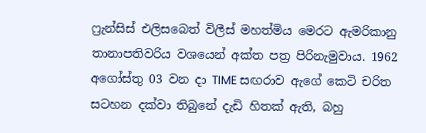ෆ්‍රැන්සිස් එලිසබෙත් විලීස් මහත්මිය මෙරට ඇමරිකානු තානාපතිවරිය වශයෙන් අක්ත පත්‍ර පිරිනැමුවාය. 1962 අගෝස්තු 03 වන දා TIME සඟරාව ඇගේ කෙටි චරිත සටහන දක්වා තිබුනේ දැඩි හිතක් ඇති, බහු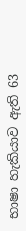භාෂා හැකියාව ඇති 63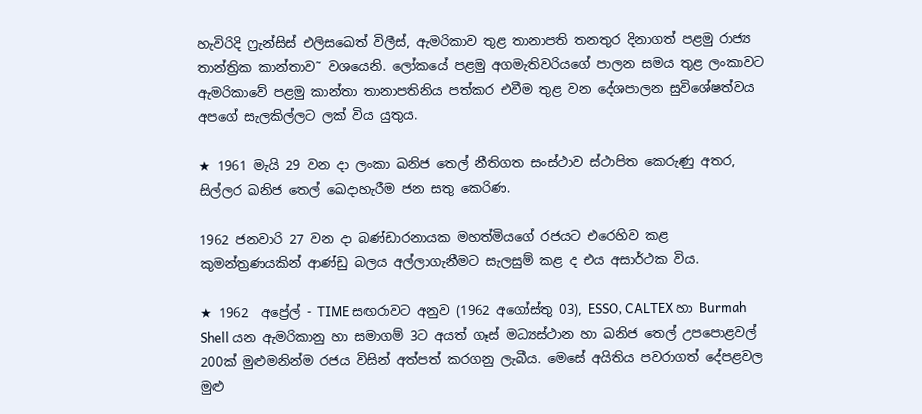හැවිරිදි ෆ්‍රැන්සිස් එලිසඛෙත් විලීස්, ඇමරිකාව තුළ තානාපති තනතුර දිනාගත් පළමු රාජ්‍ය තාන්ත්‍රික කාන්තාව˜ වශයෙනි. ලෝකයේ පළමු අගමැතිවරියගේ පාලන සමය තුළ ලංකාවට ඇමරිකාවේ පළමු කාන්තා තානාපතිනිය පත්කර එවීම තුළ වන දේශපාලන සුවිශේෂත්වය අපගේ සැලකිල්ලට ලක් විය යුතුය.

★ 1961 මැයි 29 වන දා ලංකා ඛනිජ තෙල් නීතිගත සංස්ථාව ස්ථාපිත කෙරුණු අතර, සිල්ලර ඛනිජ තෙල් ඛෙදාහැරීම ජන සතු කෙරිණ.

1962 ජනවාරි 27 වන දා බණ්ඩාරනායක මහත්මියගේ රජයට එරෙහිව කළ කුමන්ත්‍රණයකින් ආණ්ඩු බලය අල්ලාගැනීමට සැලසුම් කළ ද එය අසාර්ථක විය.

★ 1962  අප්‍රේල් - TIME සඟරාවට අනුව (1962 අගෝස්තු 03), ESSO, CALTEX හා Burmah  Shell යන ඇමරිකානු හා සමාගම් 3ට අයත් ගෑස් මධ්‍යස්ථාන හා ඛනිජ තෙල් උපපොළවල් 200ක් මුළුමනින්ම රජය විසින් අත්පත් කරගනු ලැබීය. මෙසේ අයිතිය පවරාගත් දේපළවල මුළු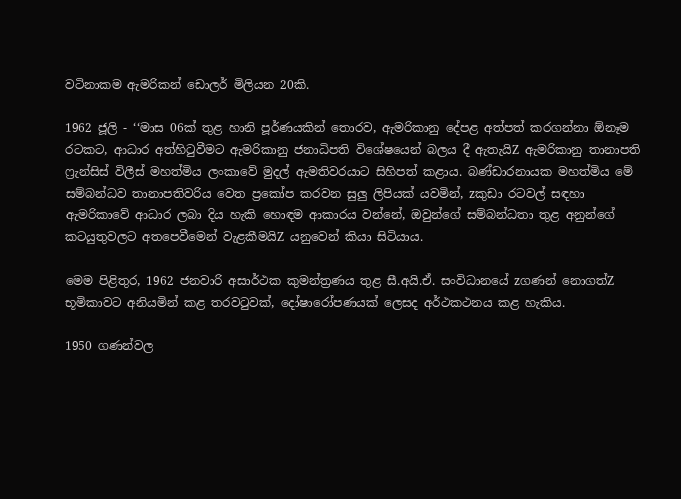වටිනාකම ඇමරිකන් ඩොලර් මිලියන 20කි.

1962 ජූලි - ‘‘මාස 06ක් තුළ හානි පූර්ණයකින් තොරව, ඇමරිකානු දේපළ අත්පත් කරගන්නා ඕනෑම රටකට, ආධාර අත්හිටුවීමට ඇමරිකානු ජනාධිපති විශේෂයෙන් බලය දී ඇතැයිZ ඇමරිකානු තානාපති ෆ්‍රැන්සිස් විලීස් මහත්මිය ලංකාවේ මුදල් ඇමතිවරයාට සිහිපත් කළාය. බණ්ඩාරනායක මහත්මිය මේ සම්බන්ධව තානාපතිවරිය වෙත ප්‍රකෝප කරවන සුලු ලිපියක් යවමින්, zකුඩා රටවල් සඳහා ඇමරිකාවේ ආධාර ලබා දිය හැකි හොඳම ආකාරය වන්නේ, ඔවුන්ගේ සම්බන්ධතා තුළ අනුන්ගේ කටයුතුවලට අතපෙවීමෙන් වැළකීමයිZ යනුවෙන් කියා සිටියාය.

මෙම පිළිතුර, 1962 ජනවාරි අසාර්ථක කුමන්ත්‍රණය තුළ සී.අයි.ඒ. සංවිධානයේ zගණන් නොගත්Z භූමිකාවට අනියමින් කළ තරවටුවක්, දෝෂාරෝපණයක් ලෙසද අර්ථකථනය කළ හැකිය.

1950 ගණන්වල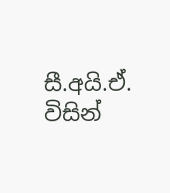සී.අයි.ඒ. විසින්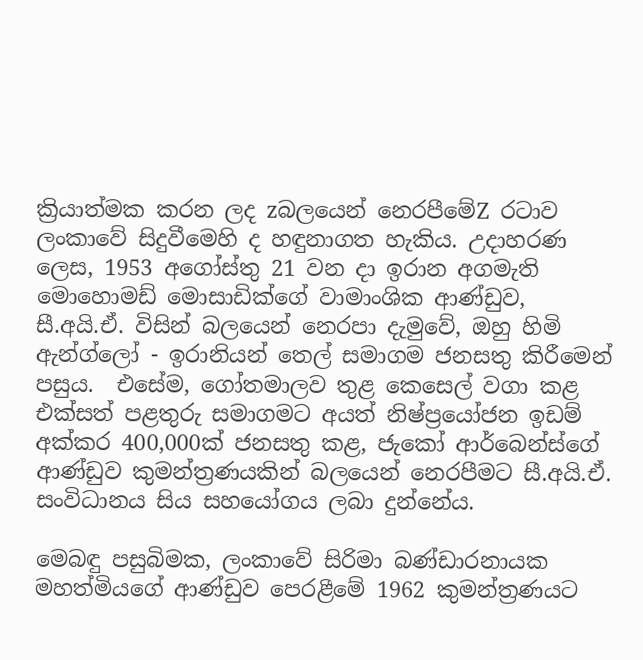ක්‍රියාත්මක කරන ලද zබලයෙන් නෙරපීමේZ රටාව ලංකාවේ සිදුවීමෙහි ද හඳුනාගත හැකිය. උදාහරණ ලෙස, 1953 අගෝස්තු 21 වන දා ඉරාන අගමැති මොහොමඩ් මොසාඩික්ගේ වාමාංශික ආණ්ඩුව, සී.අයි.ඒ. විසින් බලයෙන් නෙරපා දැමුවේ, ඔහු හිමි ඇන්ග්ලෝ - ඉරානියන් තෙල් සමාගම ජනසතු කිරීමෙන් පසුය.  එසේම, ගෝතමාලව තුළ කෙසෙල් වගා කළ එක්සත් පළතුරු සමාගමට අයත් නිෂ්ප්‍රයෝජන ඉඩම් අක්කර 400,000ක් ජනසතු කළ, ජැකෝ ආර්බෙන්ස්ගේ ආණ්ඩුව කුමන්ත්‍රණයකින් බලයෙන් නෙරපීමට සී.අයි.ඒ. සංවිධානය සිය සහයෝගය ලබා දුන්නේය.

මෙබඳු පසුබිමක, ලංකාවේ සිරිමා බණ්ඩාරනායක මහත්මියගේ ආණ්ඩුව පෙරළීමේ 1962 කුමන්ත්‍රණයට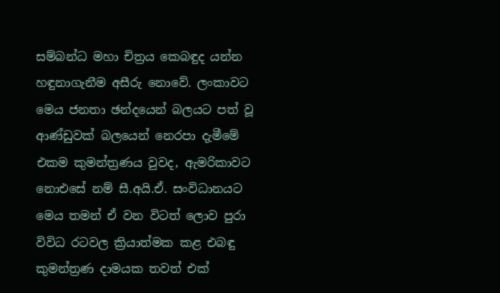සම්බන්ධ මහා චිත්‍රය කෙබඳුද යන්න හඳුනාගැනීම අසීරු නොවේ. ලංකාවට මෙය ජනතා ඡන්දයෙන් බලයට පත් වූ ආණ්ඩුවක් බලයෙන් නෙරපා දැමීමේ එකම කුමන්ත්‍රණය වුවද, ඇමරිකාවට නොඑසේ නම් සී.අයි.ඒ. සංවිධානයට මෙය තමන් ඒ වන විටත් ලොව පුරා විවිධ රටවල ක්‍රියාත්මක කළ එබඳු කුමන්ත්‍රණ දාමයක තවත් එක්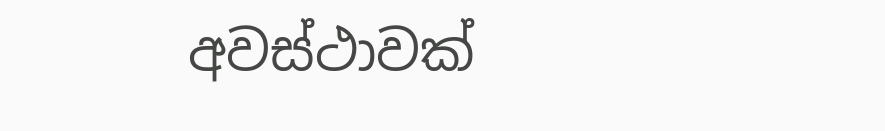අවස්ථාවක්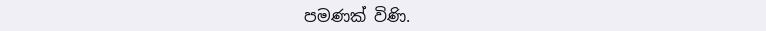පමණක් විණි.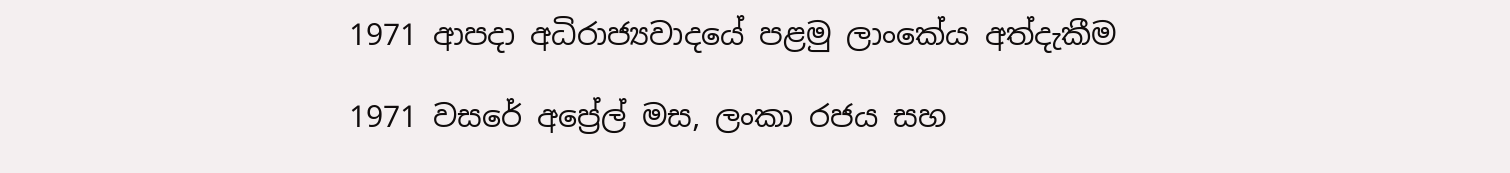1971 ආපදා අධිරාජ්‍යවාදයේ පළමු ලාංකේය අත්දැකීම

1971 වසරේ අප්‍රේල් මස, ලංකා රජය සහ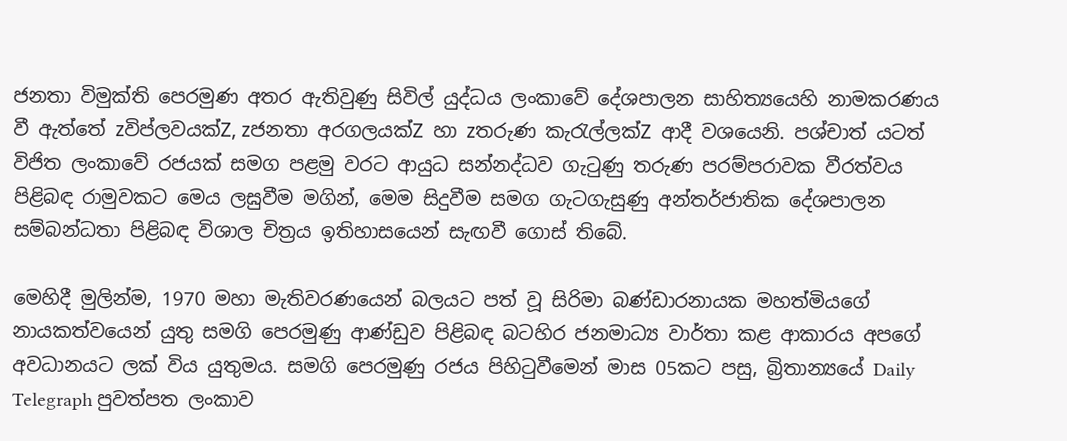ජනතා විමුක්ති පෙරමුණ අතර ඇතිවුණු සිවිල් යුද්ධය ලංකාවේ දේශපාලන සාහිත්‍යයෙහි නාමකරණය වී ඇත්තේ zවිප්ලවයක්Z, zජනතා අරගලයක්Z හා zතරුණ කැරැල්ලක්Z ආදී වශයෙනි. පශ්චාත් යටත් විජිත ලංකාවේ රජයක් සමග පළමු වරට ආයුධ සන්නද්ධව ගැටුණු තරුණ පරම්පරාවක වීරත්වය පිළිබඳ රාමුවකට මෙය ලඝුවීම මගින්, මෙම සිදුවීම සමග ගැටගැසුණු අන්තර්ජාතික දේශපාලන සම්බන්ධතා පිළිබඳ විශාල චිත්‍රය ඉතිහාසයෙන් සැඟවී ගොස් තිබේ.

මෙහිදී මුලින්ම, 1970 මහා මැතිවරණයෙන් බලයට පත් වූ සිරිමා බණ්ඩාරනායක මහත්මියගේ නායකත්වයෙන් යුතු සමගි පෙරමුණු ආණ්ඩුව පිළිබඳ බටහිර ජනමාධ්‍ය වාර්තා කළ ආකාරය අපගේ අවධානයට ලක් විය යුතුමය. සමගි පෙරමුණු රජය පිහිටුවීමෙන් මාස 05කට පසු, බ්‍රිතාන්‍යයේ Daily Telegraph පුවත්පත ලංකාව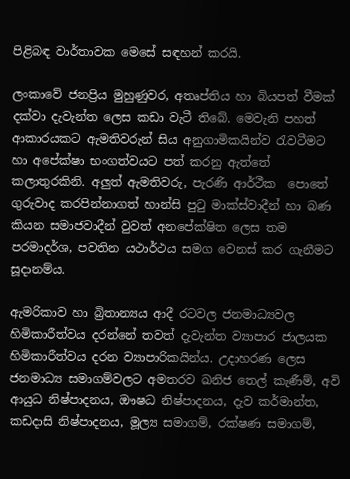පිළිබඳ වාර්තාවක මෙසේ සඳහන් කරයි.

ලංකාවේ ජනප්‍රිය මුහුණුවර, අතෘප්තිය හා බියපත් වීමක් දක්වා දැවැන්ත ලෙස කඩා වැටී තිබේ. මෙවැනි පහත් ආකාරයකට ඇමතිවරුන් සිය අනුගාමිකයින්ව රැවටීමට හා අපේක්ෂා භංගත්වයට පත් කරනු ඇත්තේ කලාතුරකිනි. අලුත් ඇමතිවරු, පැරණි ආර්ථීක  පොතේ ගුරුවාද කරපින්නාගත් හාන්සි පුටු මාක්ස්වාදීන් හා බණ කියන සමාජවාදීන් වුවත් අනපේක්ෂිත ලෙස තම පරමාදර්ශ, පවතින යථාර්ථය සමග වෙනස් කර ගැනීමට සූදානම්ය.

ඇමරිකාව හා බ්‍රිතාන්‍යය ආදී රටවල ජනමාධ්‍යවල හිමිකාරීත්වය දරන්නේ තවත් දැවැන්ත ව්‍යාපාර ජාලයක හිමිකාරීත්වය දරන ව්‍යාපාරිකයින්ය. උදාහරණ ලෙස ජනමාධ්‍ය සමාගම්වලට අමතරව ඛනිජ තෙල් කැණීම්, අවි ආයුධ නිෂ්පාදනය, ඖෂධ නිෂ්පාදනය, දැව කර්මාන්ත, කඩදාසි නිෂ්පාදනය, මූල්‍ය සමාගම්, රක්ෂණ සමාගම්,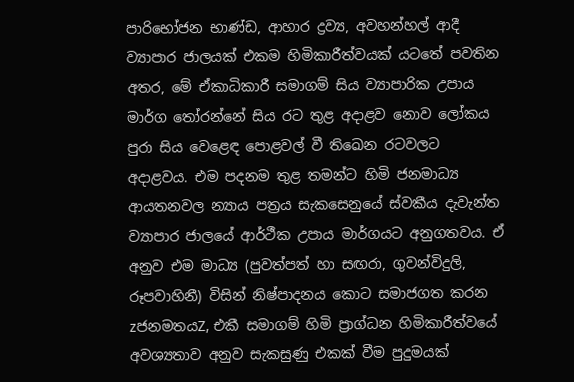පාරිභෝජන භාණ්ඩ, ආහාර ද්‍රව්‍ය, අවහන්හල් ආදී ව්‍යාපාර ජාලයක් එකම හිමිකාරීත්වයක් යටතේ පවතින අතර, මේ ඒකාධිකාරී සමාගම් සිය ව්‍යාපාරික උපාය මාර්ග තෝරන්නේ සිය රට තුළ අදාළව නොව ලෝකය පුරා සිය වෙළෙඳ පොළවල් වී තිඛෙන රටවලට අදාළවය. එම පදනම තුළ තමන්ට හිමි ජනමාධ්‍ය ආයතනවල න්‍යාය පත්‍රය සැකසෙනුයේ ස්වකීය දැවැන්ත ව්‍යාපාර ජාලයේ ආර්ථීක උපාය මාර්ගයට අනුගතවය. ඒ අනුව එම මාධ්‍ය (පුවත්පත් හා සඟරා, ගුවන්විදුලි, රූපවාහිනී) විසින් නිෂ්පාදනය කොට සමාජගත කරන zජනමතයZ, එකී සමාගම් හිමි ප්‍රාග්ධන හිමිකාරීත්වයේ අවශ්‍යතාව අනුව සැකසුණු එකක් වීම පුදුමයක්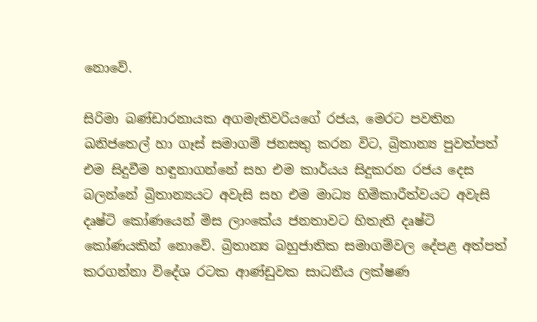නොවේ.

සිරිමා බණ්ඩාරනායක අගමැතිවරියගේ රජය, මෙරට පවතින ඛනිජතෙල් හා ගෑස් සමාගම් ජනසතු කරන විට, බ්‍රිතාන්‍ය පුවත්පත් එම සිදුවීම හඳුනාගන්නේ සහ එම කාර්යය සිදුකරන රජය දෙස බලන්නේ බ්‍රිතාන්‍යයට අවැසි සහ එම මාධ්‍ය හිමිකාරීත්වයට අවැසි දෘෂ්ටි කෝණයෙන් මිස ලාංකේය ජනතාවට හිතැති දෘෂ්ටි කෝණයකින් නොවේ. බ්‍රිතාන්‍ය බහුජාතික සමාගම්වල දේපළ අත්පත් කරගන්නා විදේශ රටක ආණ්ඩුවක සාධනීය ලක්ෂණ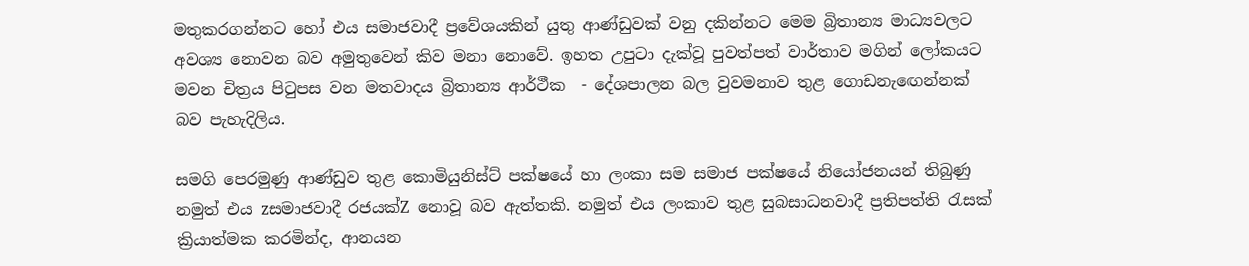මතුකරගන්නට හෝ එය සමාජවාදී ප්‍රවේශයකින් යුතු ආණ්ඩුවක් වනු දකින්නට මෙම බ්‍රිතාන්‍ය මාධ්‍යවලට අවශ්‍ය නොවන බව අමුතුවෙන් කිව මනා නොවේ. ඉහත උපුටා දැක්වූ පුවත්පත් වාර්තාව මගින් ලෝකයට මවන චිත්‍රය පිටුපස වන මතවාදය බ්‍රිතාන්‍ය ආර්ථීක  - දේශපාලන බල වුවමනාව තුළ ගොඩනැඟෙන්නක් බව පැහැදිලිය.

සමගි පෙරමුණු ආණ්ඩුව තුළ කොමියුනිස්ට් පක්ෂයේ හා ලංකා සම සමාජ පක්ෂයේ නියෝජනයන් තිබුණු නමුත් එය zසමාජවාදී රජයක්Z නොවූ බව ඇත්තකි. නමුත් එය ලංකාව තුළ සුබසාධනවාදී ප්‍රතිපත්ති රැසක් ක්‍රියාත්මක කරමින්ද, ආනයන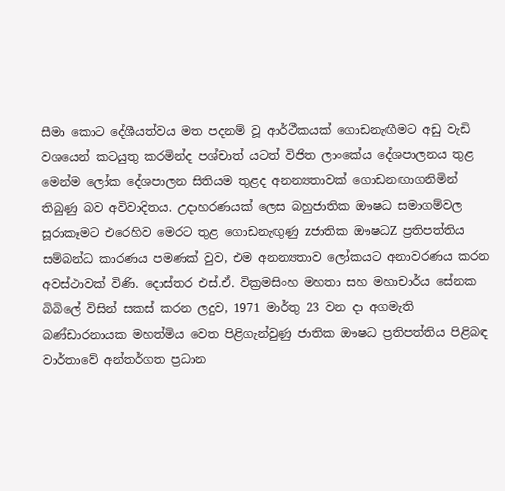සීමා කොට දේශීයත්වය මත පදනම් වූ ආර්ථීකයක් ගොඩනැඟීමට අඩු වැඩි වශයෙන් කටයුතු කරමින්ද පශ්චාත් යටත් විජිත ලාංකේය දේශපාලනය තුළ මෙන්ම ලෝක දේශපාලන සිතියම තුළද අනන්‍යතාවක් ගොඩනඟාගනිමින් තිබුණු බව අවිවාදිතය. උදාහරණයක් ලෙස බහුජාතික ඖෂධ සමාගම්වල සූරාකෑමට එරෙහිව මෙරට තුළ ගොඩනැඟුණු zජාතික ඖෂධZ ප්‍රතිපත්තිය සම්බන්ධ කාරණය පමණක් වුව, එම අනන්‍යතාව ලෝකයට අනාවරණය කරන අවස්ථාවක් විණි. දොස්තර එස්.ඒ. වික්‍රමසිංහ මහතා සහ මහාචාර්ය සේනක බිබිලේ විසින් සකස් කරන ලදුව, 1971 මාර්තු 23 වන දා අගමැති බණ්ඩාරනායක මහත්මිය වෙත පිළිගැන්වුණු ජාතික ඖෂධ ප්‍රතිපත්තිය පිළිබඳ වාර්තාවේ අන්තර්ගත ප්‍රධාන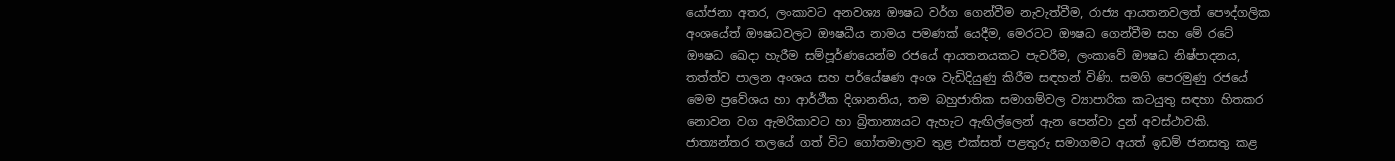යෝජනා අතර, ලංකාවට අනවශ්‍ය ඖෂධ වර්ග ගෙන්වීම නැවැත්වීම, රාජ්‍ය ආයතනවලත් පෞද්ගලික අංශයේත් ඖෂධවලට ඖෂධීය නාමය පමණක් යෙදීම, මෙරටට ඖෂධ ගෙන්වීම සහ මේ රටේ ඖෂධ ඛෙදා හැරීම සම්පූර්ණයෙන්ම රජයේ ආයතනයකට පැවරීම, ලංකාවේ ඖෂධ නිෂ්පාදනය, තත්ත්ව පාලන අංශය සහ පර්යේෂණ අංශ වැඩිදියුණු කිරීම සඳහන් විණි. සමගි පෙරමුණු රජයේ මෙම ප්‍රවේශය හා ආර්ථීක දිශානතිය, තම බහුජාතික සමාගම්වල ව්‍යාපාරික කටයුතු සඳහා හිතකර නොවන වග ඇමරිකාවට හා බ්‍රිතාන්‍යයට ඇහැට ඇඟිල්ලෙන් ඇන පෙන්වා දුන් අවස්ථාවකි. ජාත්‍යන්තර තලයේ ගත් විට ගෝතමාලාව තුළ එක්සත් පළතුරු සමාගමට අයත් ඉඩම් ජනසතු කළ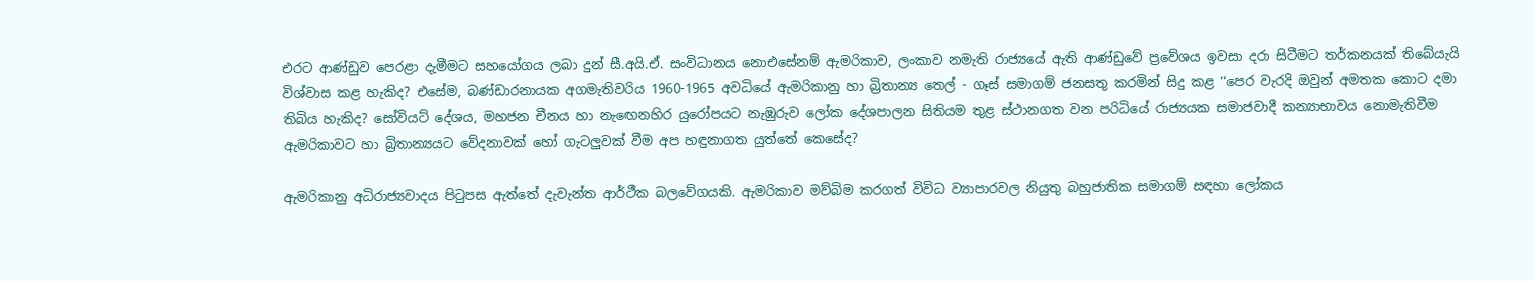එරට ආණ්ඩුව පෙරළා දැමීමට සහයෝගය ලබා දුන් සී.අයි.ඒ. සංවිධානය නොඑසේනම් ඇමරිකාව, ලංකාව නමැති රාජ්‍යයේ ඇති ආණ්ඩුවේ ප්‍රවේශය ඉවසා දරා සිටීමට තර්කනයක් තිබේයැයි විශ්වාස කළ හැකිද? එසේම, බණ්ඩාරනායක අගමැතිවරිය 1960-1965 අවධියේ ඇමරිකානු හා බ්‍රිතාන්‍ය තෙල් - ගෑස් සමාගම් ජනසතු කරමින් සිදු කළ ‘‘පෙර වැරදි ඔවුන් අමතක කොට දමා තිබිය හැකිද? සෝවියට් දේශය, මහජන චීනය හා නැඟෙනහිර යුරෝපයට නැඹුරුව ලෝක දේශපාලන සිතියම තුළ ස්ථානගත වන පරිධියේ රාජ්‍යයක සමාජවාදී කන්‍යාභාවය නොමැතිවීම ඇමරිකාවට හා බ්‍රිතාන්‍යයට වේදනාවක් හෝ ගැටලුවක් වීම අප හඳුනාගත යුත්තේ කෙසේද?

ඇමරිකානු අධිරාජ්‍යවාදය පිටුපස ඇත්තේ දැවැන්ත ආර්ථීක බලවේගයකි. ඇමරිකාව මව්බිම කරගත් විවිධ ව්‍යාපාරවල නියුතු බහුජාතික සමාගම් සඳහා ලෝකය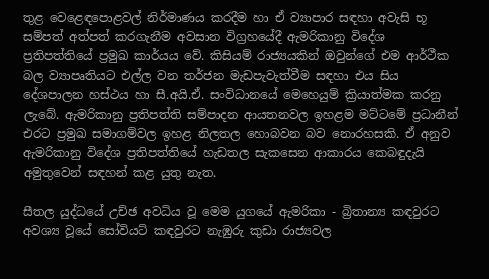තුළ වෙළෙඳපොළවල් නිර්මාණය කරදීම හා ඒ ව්‍යාපාර සඳහා අවැසි භූ සම්පත් අත්පත් කරගැනීම අවසාන විග්‍රහයේදී ඇමරිකානු විදේශ ප්‍රතිපත්තියේ ප්‍රමුඛ කාර්යය වේ. කිසියම් රාජ්‍යයකින් ඔවුන්ගේ එම ආර්ථීක බල ව්‍යාපෘතියට එල්ල වන තර්ජන මැඩපැවැත්වීම සඳහා එය සිය දේශපාලන හස්ථය හා සී.අයි.ඒ. සංවිධානයේ මෙහෙයුම් ක්‍රියාත්මක කරනු ලැබේ. ඇමරිකානු ප්‍රතිපත්ති සම්පාදන ආයතනවල ඉහළම මට්ටමේ ප්‍රධානීන් එරට ප්‍රමුඛ සමාගම්වල ඉහළ නිලතල හොබවන බව නොරහසකි. ඒ අනුව ඇමරිකානු විදේශ ප්‍රතිපත්තියේ හැඩතල සැකසෙන ආකාරය කෙබඳුදැයි අමුතුවෙන් සඳහන් කළ යුතු නැත.

සීතල යුද්ධයේ උච්ඡ අවධිය වූ මෙම යුගයේ ඇමරිකා - බ්‍රිතාන්‍ය කඳවුරට අවශ්‍ය වූයේ සෝවියට් කඳවුරට නැඹුරු කුඩා රාජ්‍යවල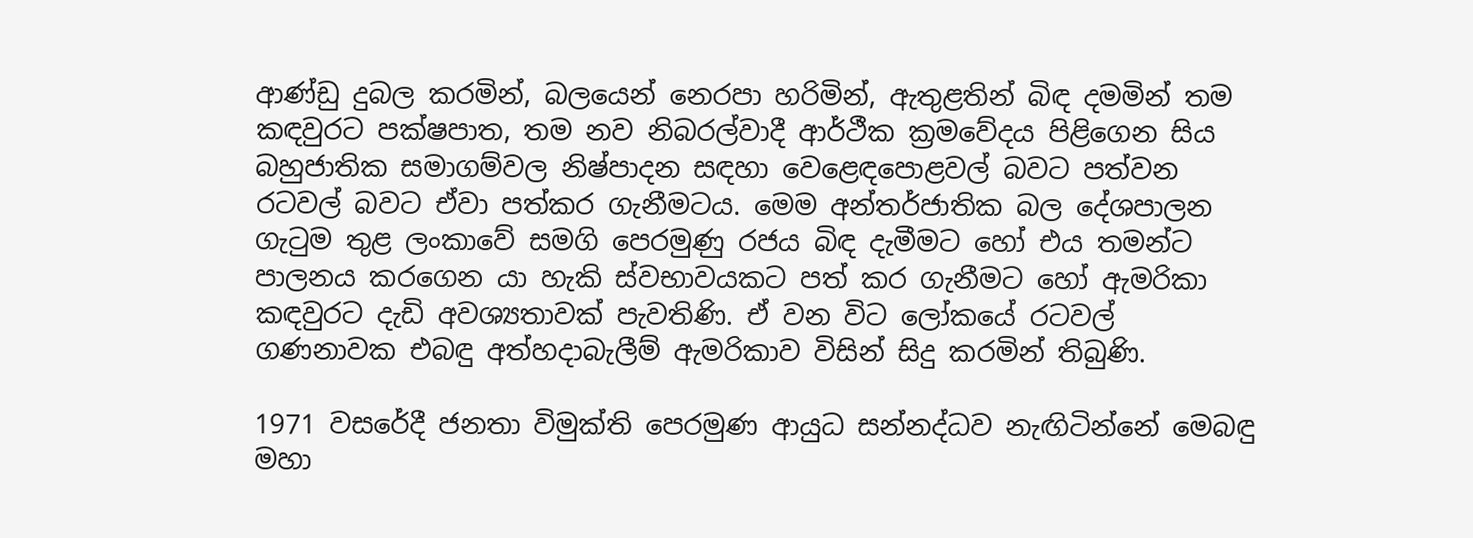ආණ්ඩු දුබල කරමින්, බලයෙන් නෙරපා හරිමින්, ඇතුළතින් බිඳ දමමින් තම කඳවුරට පක්ෂපාත, තම නව නිබරල්වාදී ආර්ථීක ක්‍රමවේදය පිළිගෙන සිය බහුජාතික සමාගම්වල නිෂ්පාදන සඳහා වෙළෙඳපොළවල් බවට පත්වන රටවල් බවට ඒවා පත්කර ගැනීමටය. මෙම අන්තර්ජාතික බල දේශපාලන ගැටුම තුළ ලංකාවේ සමගි පෙරමුණු රජය බිඳ දැමීමට හෝ එය තමන්ට පාලනය කරගෙන යා හැකි ස්වභාවයකට පත් කර ගැනීමට හෝ ඇමරිකා කඳවුරට දැඩි අවශ්‍යතාවක් පැවතිණි. ඒ වන විට ලෝකයේ රටවල් ගණනාවක එබඳු අත්හදාබැලීම් ඇමරිකාව විසින් සිදු කරමින් තිබුණි.

1971 වසරේදී ජනතා විමුක්ති පෙරමුණ ආයුධ සන්නද්ධව නැඟිටින්නේ මෙබඳු මහා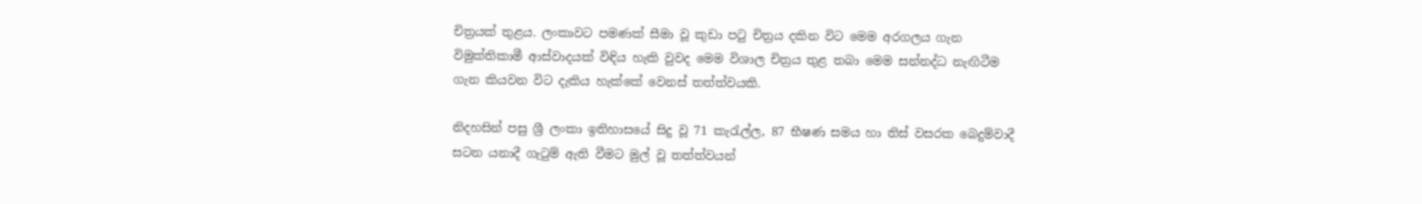චිත්‍රයක් තුළය. ලංකාවට පමණක් සීමා වූ කුඩා පටු චිත්‍රය දකින විට මෙම අරගලය ගැන විමුක්තිකාමී ආස්වාදයක් විඳිය හැකි වුවද මෙම විශාල චිත්‍රය තුළ තබා මෙම සන්නද්ධ නැඟිටීම ගැන කියවන විට දැකිය හැක්කේ වෙනස් තත්ත්වයකි.

නිදහසින් පසු ශ්‍රී ලංකා ඉතිහාසයේ සිදු වූ 71 කැරැල්ල, 87 භීෂණ සමය හා තිස් වසරක බෙදුම්වාදී සටන යනාදී ගැටුම් ඇති වීමට මුල් වූ තත්ත්වයන්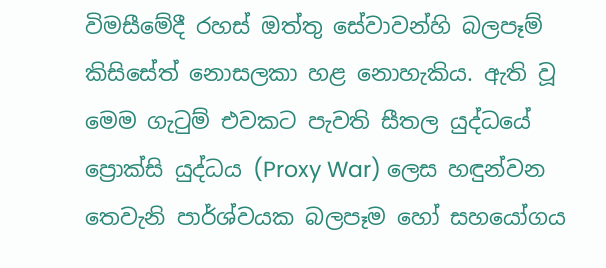විමසීමේදී රහස් ඔත්තු සේවාවන්හි බලපෑම් කිසිසේත් නොසලකා හළ නොහැකිය. ඇති වූ මෙම ගැටුම් එවකට පැවති සීතල යුද්ධයේ ප්‍රොක්සි යුද්ධය (Proxy War) ලෙස හඳුන්වන තෙවැනි පාර්ශ්වයක බලපෑම හෝ සහයෝගය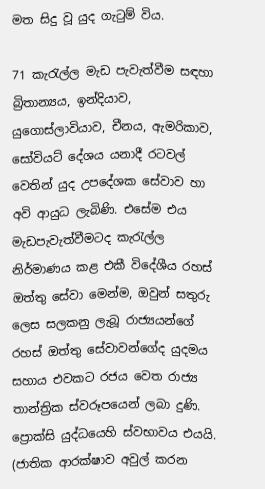මත සිදු වූ යුද ගැටුම් විය.

71 කැරැල්ල මැඩ පැවැත්වීම සඳහා බ්‍රිතාන්‍යය, ඉන්දියාව, යුගොස්ලාවියාව, චීනය, ඇමරිකාව, සෝවියට් දේශය යනාදී රටවල් වෙතින් යුද උපදේශක සේවාව හා අවි ආයුධ ලැබිණි. එසේම එය මැඩපැවැත්වීමටද කැරැල්ල නිර්මාණය කළ එකී විදේශීය රහස් ඔත්තු සේවා මෙන්ම, ඔවුන් සතුරු ලෙස සලකනු ලැබූ රාජ්‍යයන්ගේ රහස් ඔත්තු සේවාවන්ගේද යුදමය සහාය එවකට රජය වෙත රාජ්‍ය තාන්ත්‍රික ස්වරූපයෙන් ලබා දුණි. ප්‍රොක්සි යුද්ධයෙහි ස්වභාවය එයයි. (ජාතික ආරක්ෂාව අවුල් කරන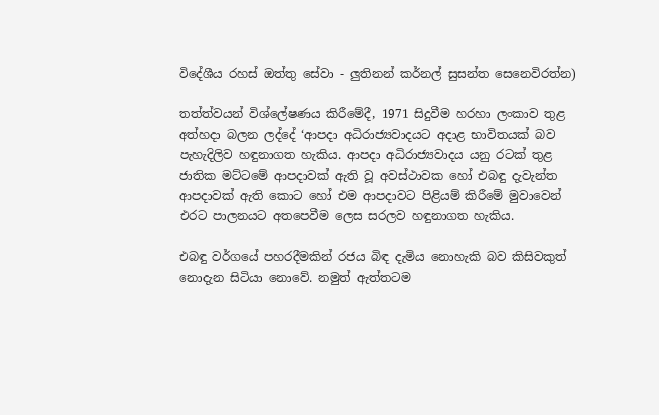විදේශීය රහස් ඔත්තු සේවා - ලුතිනන් කර්නල් සුසන්ත සෙනෙවිරත්න)

තත්ත්වයන් විශ්ලේෂණය කිරීමේදී, 1971 සිදුවීම හරහා ලංකාව තුළ අත්හදා බලන ලද්දේ ‘ආපදා අධිරාජ්‍යවාදයට අදාළ භාවිතයක් බව පැහැදිලිව හඳුනාගත හැකිය. ආපදා අධිරාජ්‍යවාදය යනු රටක් තුළ ජාතික මට්ටමේ ආපදාවක් ඇති වූ අවස්ථාවක හෝ එබඳු දැවැන්ත ආපදාවක් ඇති කොට හෝ එම ආපදාවට පිළියම් කිරීමේ මුවාවෙන් එරට පාලනයට අතපෙවීම ලෙස සරලව හඳුනාගත හැකිය.

එබඳු වර්ගයේ පහරදීමකින් රජය බිඳ දැමිය නොහැකි බව කිසිවකුත් නොදැන සිටියා නොවේ. නමුත් ඇත්තටම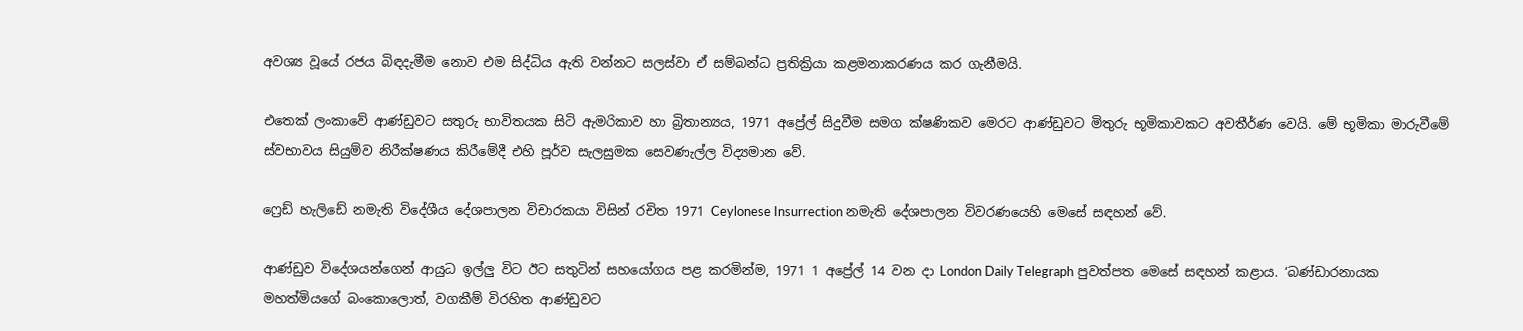අවශ්‍ය වූයේ රජය බිඳදැමීම නොව එම සිද්ධිය ඇති වන්නට සලස්වා ඒ සම්බන්ධ ප්‍රතික්‍රියා කළමනාකරණය කර ගැනීමයි.

එතෙක් ලංකාවේ ආණ්ඩුවට සතුරු භාවිතයක සිටි ඇමරිකාව හා බ්‍රිතාන්‍යය, 1971 අප්‍රේල් සිදුවීම සමග ක්ෂණිකව මෙරට ආණ්ඩුවට මිතුරු භූමිකාවකට අවතීර්ණ වෙයි. මේ භූමිකා මාරුවීමේ ස්වභාවය සියුම්ව නිරීක්ෂණය කිරීමේදී එහි පූර්ව සැලසුමක සෙවණැල්ල විද්‍යමාන වේ.

ෆ්‍රෙඩ් හැලිඩේ නමැති විදේශීය දේශපාලන විචාරකයා විසින් රචිත 1971 Ceylonese Insurrection නමැති දේශපාලන විවරණයෙහි මෙසේ සඳහන් වේ.

ආණ්ඩුව විදේශයන්ගෙන් ආයුධ ඉල්ලු විට ඊට සතුටින් සහයෝගය පළ කරමින්ම, 1971 1 අප්‍රේල් 14 වන දා London Daily Telegraph පුවත්පත මෙසේ සඳහන් කළාය. ‘බණ්ඩාරනායක මහත්මියගේ බංකොලොත්, වගකීම් විරහිත ආණ්ඩුවට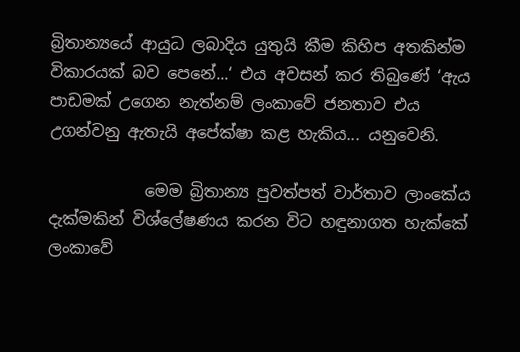බ්‍රිතාන්‍යයේ ආයුධ ලබාදිය යුතුයි කීම කිහිප අතකින්ම විකාරයක් බව පෙනේ...‘ එය අවසන් කර තිබුණේ ‘ඇය පාඩමක් උගෙන නැත්නම් ලංකාවේ ජනතාව එය උගන්වනු ඇතැයි අපේක්ෂා කළ හැකිය... යනුවෙනි.

            මෙම බ්‍රිතාන්‍ය පුවත්පත් වාර්තාව ලාංකේය දැක්මකින් විශ්ලේෂණය කරන විට හඳුනාගත හැක්කේ ලංකාවේ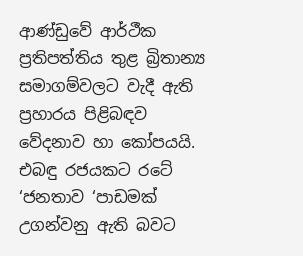ආණ්ඩුවේ ආර්ථීක ප්‍රතිපත්තිය තුළ බ්‍රිතාන්‍ය සමාගම්වලට වැදී ඇති ප්‍රහාරය පිළිබඳව වේදනාව හා කෝපයයි. එබඳු රජයකට රටේ ‘ජනතාව ‘පාඩමක් උගන්වනු ඇති බවට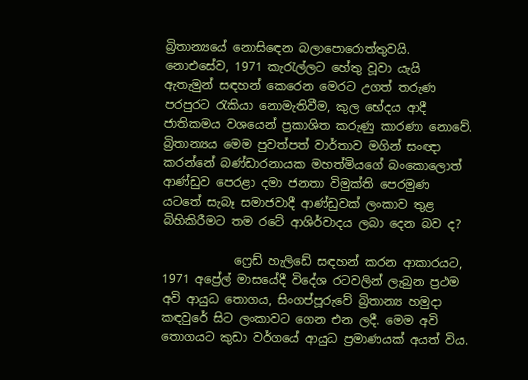බ්‍රිතාන්‍යයේ නොසිඳෙන බලාපොරොත්තුවයි. නොඑසේව, 1971 කැරැල්ලට හේතු වූවා යැයි ඇතැමුන් සඳහන් කෙරෙන මෙරට උගත් තරුණ පරපුරට රැකියා නොමැතිවීම, කුල භේදය ආදී ජාතිකමය වශයෙන් ප්‍රකාශිත කරුණු කාරණා නොවේ. බ්‍රිතාන්‍යය මෙම පුවත්පත් වාර්තාව මගින් සංඥා කරන්නේ බණ්ඩාරනායක මහත්මියගේ බංකොලොත් ආණ්ඩුව පෙරළා දමා ජනතා විමුක්ති පෙරමුණ යටතේ සැබෑ සමාජවාදී ආණ්ඩුවක් ලංකාව තුළ බිහිකිරීමට තම රටේ ආශිර්වාදය ලබා දෙන බව ද?

            ෆ්‍රෙඩ් හැලිඩේ සඳහන් කරන ආකාරයට, 1971 අප්‍රේල් මාසයේදී විදේශ රටවලින් ලැබුන ප්‍රථම අවි ආයුධ තොගය, සිංගප්පූරුවේ බ්‍රිතාන්‍ය හමුදා කඳවුරේ සිට ලංකාවට ගෙන එන ලදී. මෙම අවි තොගයට කුඩා වර්ගයේ ආයුධ ප්‍රමාණයක් අයත් විය.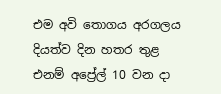එම අවි තොගය අරගලය දියත්ව දින හතර තුළ එනම් අප්‍රේල් 10 වන දා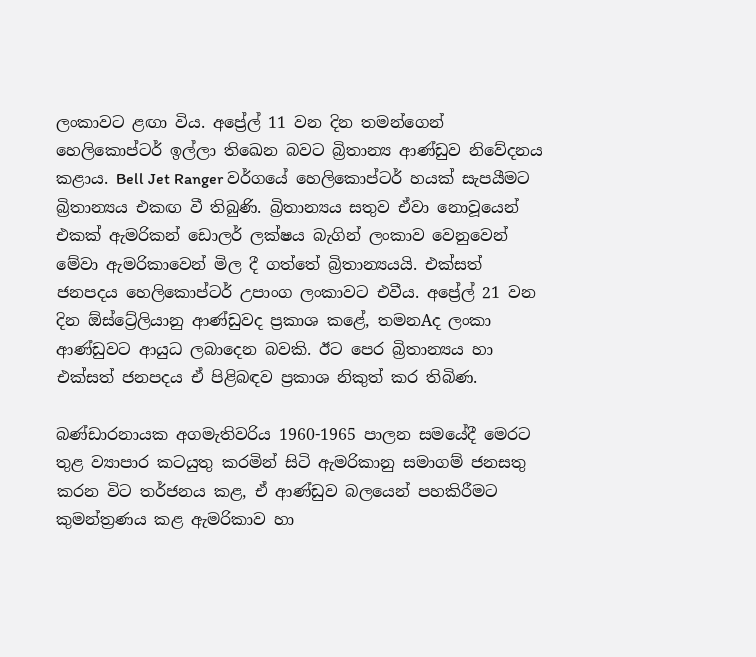ලංකාවට ළඟා විය. අප්‍රේල් 11 වන දින තමන්ගෙන් හෙලිකොප්ටර් ඉල්ලා තිඛෙන බවට බ්‍රිතාන්‍ය ආණ්ඩුව නිවේදනය කළාය. Bell Jet Ranger වර්ගයේ හෙලිකොප්ටර් හයක් සැපයීමට බ්‍රිතාන්‍යය එකඟ වී තිබුණි. බ්‍රිතාන්‍යය සතුව ඒවා නොවූයෙන් එකක් ඇමරිකන් ඩොලර් ලක්ෂය බැගින් ලංකාව වෙනුවෙන් මේවා ඇමරිකාවෙන් මිල දී ගත්තේ බ්‍රිතාන්‍යයයි. එක්සත් ජනපදය හෙලිකොප්ටර් උපාංග ලංකාවට එවීය. අප්‍රේල් 21 වන දින ඕස්ට්‍රේලියානු ආණ්ඩුවද ප්‍රකාශ කළේ, තමනAද ලංකා ආණ්ඩුවට ආයුධ ලබාදෙන බවකි. ඊට පෙර බ්‍රිතාන්‍යය හා එක්සත් ජනපදය ඒ පිළිබඳව ප්‍රකාශ නිකුත් කර තිබිණ.

බණ්ඩාරනායක අගමැතිවරිය 1960-1965 පාලන සමයේදී මෙරට තුළ ව්‍යාපාර කටයුතු කරමින් සිටි ඇමරිකානු සමාගම් ජනසතු කරන විට තර්ජනය කළ, ඒ ආණ්ඩුව බලයෙන් පහකිරීමට කුමන්ත්‍රණය කළ ඇමරිකාව හා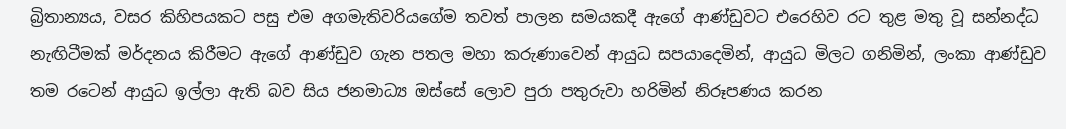බ්‍රිතාන්‍යය, වසර කිහිපයකට පසු එම අගමැතිවරියගේම තවත් පාලන සමයකදී ඇගේ ආණ්ඩුවට එරෙහිව රට තුළ මතු වූ සන්නද්ධ නැඟිටීමක් මර්දනය කිරීමට ඇගේ ආණ්ඩුව ගැන පතල මහා කරුණාවෙන් ආයුධ සපයාදෙමින්, ආයුධ මිලට ගනිමින්, ලංකා ආණ්ඩුව තම රටෙන් ආයුධ ඉල්ලා ඇති බව සිය ජනමාධ්‍ය ඔස්සේ ලොව පුරා පතුරුවා හරිමින් නිරූපණය කරන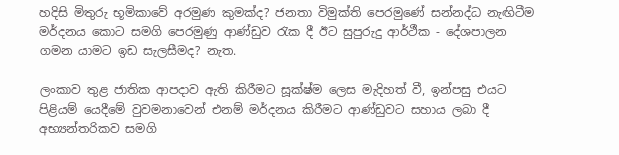හදිසි මිතුරු භූමිකාවේ අරමුණ කුමක්ද? ජනතා විමුක්ති පෙරමුණේ සන්නද්ධ නැඟිටීම මර්දනය කොට සමගි පෙරමුණු ආණ්ඩුව රැක දී ඊට සුපුරුදු ආර්ථීක - දේශපාලන ගමන යාමට ඉඩ සැලසීමද? නැත.

ලංකාව තුළ ජාතික ආපදාව ඇති කිරීමට සූක්ෂ්ම ලෙස මැදිහත් වී, ඉන්පසු එයට පිළියම් යෙදීමේ වුවමනාවෙන් එනම් මර්දනය කිරීමට ආණ්ඩුවට සහාය ලබා දී අභ්‍යන්තරිකව සමගි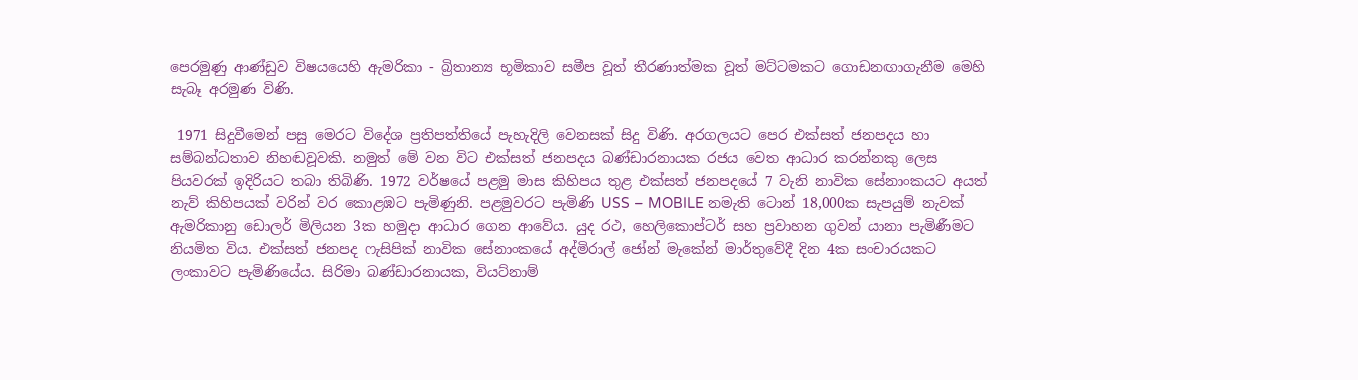පෙරමුණු ආණ්ඩුව විෂයයෙහි ඇමරිකා - බ්‍රිතාන්‍ය භූමිකාව සමීප වූත් තීරණාත්මක වූත් මට්ටමකට ගොඩනඟාගැනීම මෙහි සැබෑ අරමුණ විණි.

 1971 සිදුවීමෙන් පසු මෙරට විදේශ ප්‍රතිපත්තියේ පැහැදිලි වෙනසක් සිදු විණි. අරගලයට පෙර එක්සත් ජනපදය හා සම්බන්ධතාව නිහඬවූවකි. නමුත් මේ වන විට එක්සත් ජනපදය බණ්ඩාරනායක රජය වෙත ආධාර කරන්නකු ලෙස පියවරක් ඉදිරියට තබා තිබිණි. 1972 වර්ෂයේ පළමු මාස කිහිපය තුළ එක්සත් ජනපදයේ 7 වැනි නාවික සේනාංකයට අයත් නැව් කිහිපයක් වරින් වර කොළඹට පැමිණුනි. පළමුවරට පැමිණි USS – MOBILE නමැති ටොන් 18,000ක සැපයුම් නැවක් ඇමරිකානු ඩොලර් මිලියන 3ක හමුදා ආධාර ගෙන ආවේය. යුද රථ, හෙලිකොප්ටර් සහ ප්‍රවාහන ගුවන් යානා පැමිණීමට නියමිත විය. එක්සත් ජනපද ෆැසිපික් නාවික සේනාංකයේ අද්මිරාල් ජෝන් මැකේන් මාර්තුවේදී දින 4ක සංචාරයකට ලංකාවට පැමිණියේය. සිරිමා බණ්ඩාරනායක, වියට්නාම්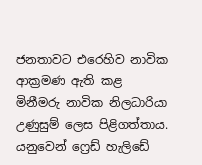ජනතාවට එරෙහිව නාවික ආක්‍රමණ ඇති කළ මිනීමරු නාවික නිලධාරියා උණුසුම් ලෙස පිළිගත්තාය. යනුවෙන් ෆ්‍රෙඩ් හැලිඩේ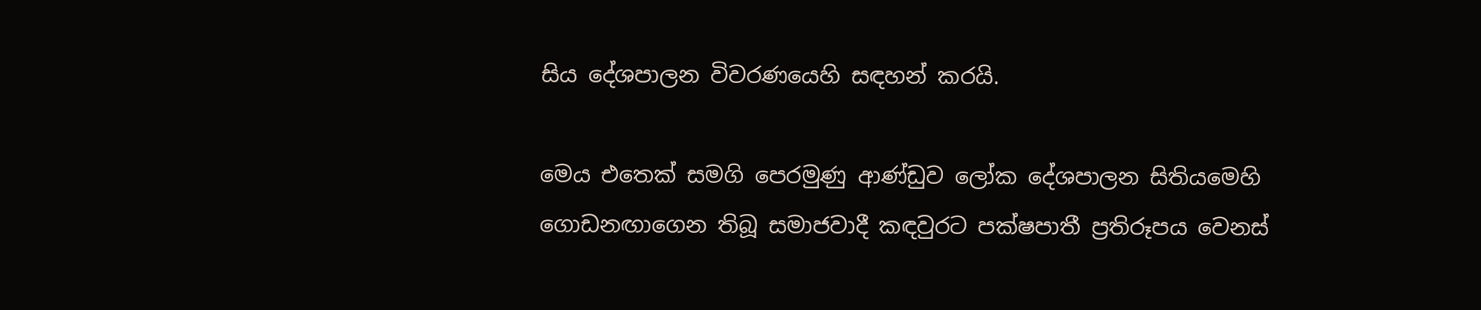සිය දේශපාලන විවරණයෙහි සඳහන් කරයි.

මෙය එතෙක් සමගි පෙරමුණු ආණ්ඩුව ලෝක දේශපාලන සිතියමෙහි ගොඩනඟාගෙන තිබූ සමාජවාදී කඳවුරට පක්ෂපාතී ප්‍රතිරූපය වෙනස්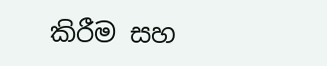කිරීම සහ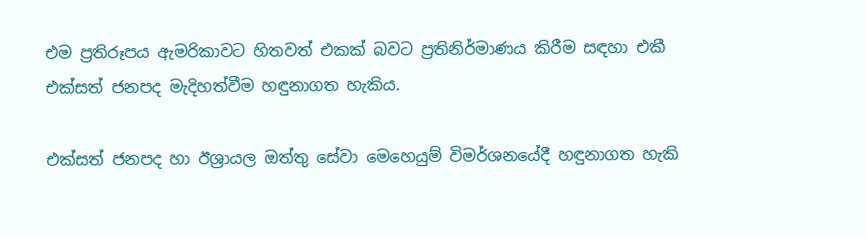එම ප්‍රතිරූපය ඇමරිකාවට හිතවත් එකක් බවට ප්‍රතිනිර්මාණය කිරීම සඳහා එකී එක්සත් ජනපද මැදිහත්වීම හඳුනාගත හැකිය.

එක්සත් ජනපද හා ඊශ්‍රායල ඔත්තු සේවා මෙහෙයුම් විමර්ශනයේදී හඳුනාගත හැකි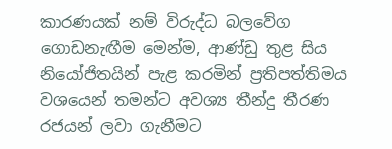කාරණයක් නම් විරුද්ධ බලවේග ගොඩනැඟීම මෙන්ම, ආණ්ඩු තුළ සිය නියෝජිතයින් පැළ කරමින් ප්‍රතිපත්තිමය වශයෙන් තමන්ට අවශ්‍ය තීන්දු තීරණ රජයන් ලවා ගැනීමට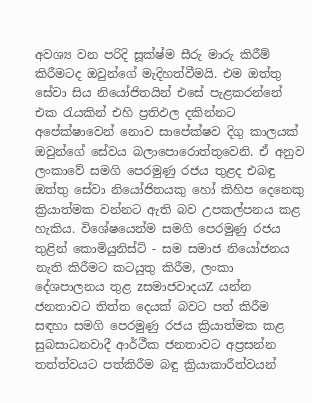අවශ්‍ය වන පරිදි සූක්ෂ්ම සීරු මාරු කිරීම් කිරීමටද ඔවුන්ගේ මැදිහත්වීමයි. එම ඔත්තු සේවා සිය නියෝජිතයින් එසේ පැළකරන්නේ එක රැයකින් එහි ප්‍රතිඵල දකින්නට අපේක්ෂාවෙන් නොව සාපේක්ෂව දිගු කාලයක් ඔවුන්ගේ සේවය බලාපොරොත්තුවෙනි. ඒ අනුව ලංකාවේ සමගි පෙරමුණු රජය තුළද එබඳු ඔත්තු සේවා නියෝජිතයකු හෝ කිහිප දෙනෙකු ක්‍රියාත්මක වන්නට ඇති බව උපකල්පනය කළ හැකිය. විශේෂයෙන්ම සමගි පෙරමුණු රජය තුළින් කොමියුනිස්ට් - සම සමාජ නියෝජනය නැති කිරීමට කටයුතු කිරීම, ලංකා දේශපාලනය තුළ zසමාජවාදයZ යන්න ජනතාවට තිත්ත දෙයක් බවට පත් කිරීම සඳහා සමගි පෙරමුණු රජය ක්‍රියාත්මක කළ සුබසාධනවාදී ආර්ථීක ජනතාවට අප්‍රසන්න තත්ත්වයට පත්කිරීම බඳු ක්‍රියාකාරීත්වයන්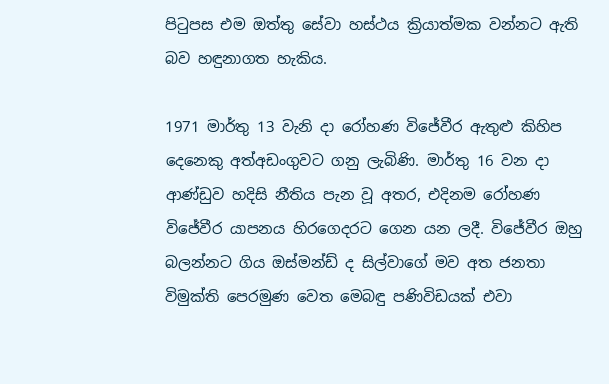පිටුපස එම ඔත්තු සේවා හස්ථය ක්‍රියාත්මක වන්නට ඇති බව හඳුනාගත හැකිය.

1971 මාර්තු 13 වැනි දා රෝහණ විජේවීර ඇතුළු කිහිප දෙනෙකු අත්අඩංගුවට ගනු ලැබිණි. මාර්තු 16 වන දා ආණ්ඩුව හදිසි නීතිය පැන වූ අතර, එදිනම රෝහණ විජේවීර යාපනය හිරගෙදරට ගෙන යන ලදී. විජේවීර ඔහු බලන්නට ගිය ඔස්මන්ඩ් ද සිල්වාගේ මව අත ජනතා විමුක්ති පෙරමුණ වෙත මෙබඳු පණිවිඩයක් එවා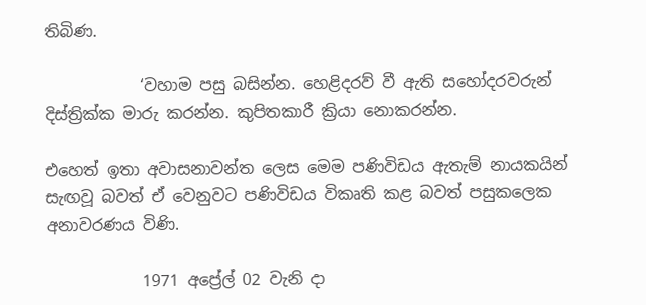තිබිණ.

            ‘වහාම පසු බසින්න. හෙළිදරව් වී ඇති සහෝදරවරුන් දිස්ත්‍රික්ක මාරු කරන්න. කුපිතකාරී ක්‍රියා නොකරන්න.

එහෙත් ඉතා අවාසනාවන්ත ලෙස මෙම පණිවිඩය ඇතැම් නායකයින් සැඟවූ බවත් ඒ වෙනුවට පණිවිඩය විකෘති කළ බවත් පසුකලෙක අනාවරණය විණි.

            1971 අප්‍රේල් 02 වැනි දා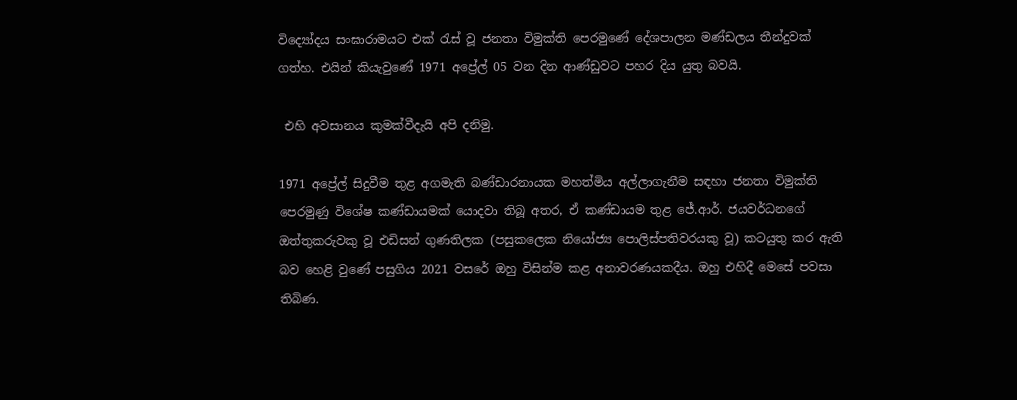විද්‍යෝදය සංඝාරාමයට එක් රැස් වූ ජනතා විමුක්ති පෙරමුණේ දේශපාලන මණ්ඩලය තීන්දුවක් ගත්හ. එයින් කියැවුණේ 1971 අප්‍රේල් 05 වන දින ආණ්ඩුවට පහර දිය යුතු බවයි.

 එහි අවසානය කුමක්වීදැයි අපි දනිමු.

1971 අප්‍රේල් සිදුවීම තුළ අගමැති බණ්ඩාරනායක මහත්මිය අල්ලාගැනීම සඳහා ජනතා විමුක්ති පෙරමුණු විශේෂ කණ්ඩායමක් යොදවා තිබූ අතර, ඒ කණ්ඩායම තුළ ජේ.ආර්. ජයවර්ධනගේ ඔත්තුකරුවකු වූ එඩිසන් ගුණතිලක (පසුකලෙක නියෝජ්‍ය පොලිස්පතිවරයකු වූ) කටයුතු කර ඇති බව හෙළි වුණේ පසුගිය 2021 වසරේ ඔහු විසින්ම කළ අනාවරණයකදීය. ඔහු එහිදී මෙසේ පවසා තිබිණ.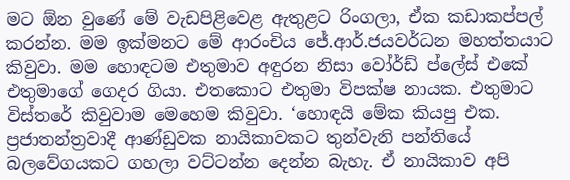මට ඕන වුණේ මේ වැඩපිළිවෙළ ඇතුළට රිංගලා, ඒක කඩාකප්පල් කරන්න. මම ඉක්මනට මේ ආරංචිය ජේ.ආර්.ජයවර්ධන මහත්තයාට කිවුවා. මම හොඳටම එතුමාව අඳුරන නිසා වෝර්ඩ් ප්ලේස් එකේ එතුමාගේ ‍ගෙදර ගියා. එතකොට එතුමා විපක්ෂ නායක. එතුමාට විස්තරේ කිවුවාම මෙහෙම කිවුවා. ‘හොඳයි මේක කියපු එක. ප්‍රජාතන්ත්‍රවාදී ආණ්ඩුවක නායිකාවකට තුන්වැනි පන්තියේ බලවේගයකට ගහලා වට්ටන්න දෙන්න බැහැ. ඒ නායිකාව අපි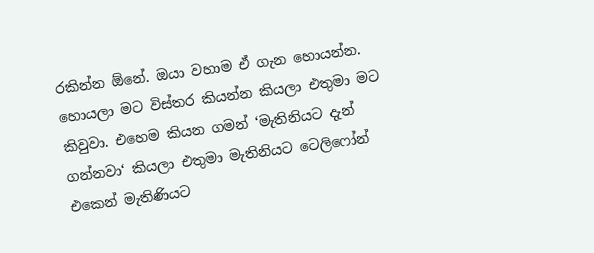රකින්න ඕනේ. ඔයා වහාම ඒ ගැන හොයන්න. හොයලා මට විස්තර කියන්න කියලා එතුමා මට කිවුවා. එහෙම කියන ගමන් ‘මැතිනියට දැන් ගන්නවා‘ කියලා එතුමා මැතිනියට ටෙලිෆෝන් එකෙන් මැතිණියට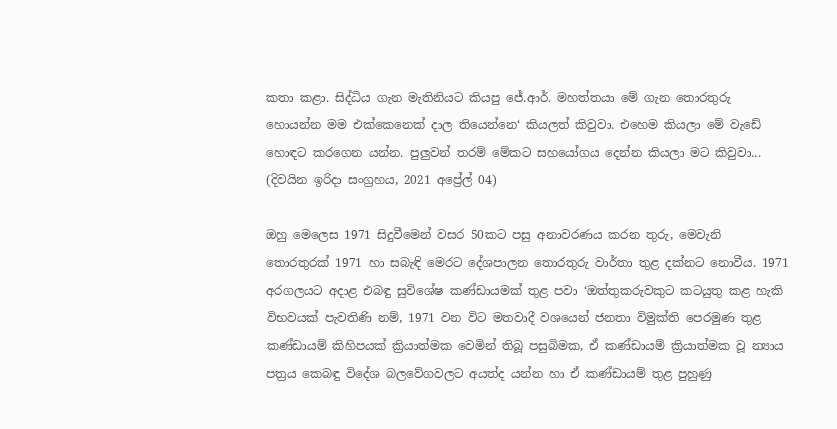කතා කළා. සිද්ධිය ගැන මැතිනියට කියපු ජේ.ආර්. මහත්තයා මේ ගැන තොරතුරු හොයන්න මම එක්කෙනෙක් දාල තියෙන්නෙ‘ කියලත් කිවුවා. එහෙම කියලා මේ වැඩේ හොඳට කරගෙන යන්න. පුලුවන් තරම් මේකට සහයෝගය දෙන්න කියලා මට කිවුවා... (දිවයින ඉරිදා සංග්‍රහය, 2021 අප්‍රේල් 04)

ඔහු මෙලෙස 1971 සිදුවීමෙන් වසර 50කට පසු අනාවරණය කරන තුරු, මෙවැනි තොරතුරක් 1971 හා සබැඳි මෙරට දේශපාලන තොරතුරු වාර්තා තුළ දක්නට නොවීය. 1971 අරගලයට අදාළ එබඳු සුවිශේෂ කණ්ඩායමක් තුළ පවා ‘ඔත්තුකරුවකුට කටයුතු කළ හැකි විභවයක් පැවතිණි නම්, 1971 වන විට මතවාදී වශයෙන් ජනතා විමුක්ති පෙරමුණ තුළ කණ්ඩායම් කිහිපයක් ක්‍රියාත්මක වෙමින් තිබූ පසුබිමක, ඒ කණ්ඩායම් ක්‍රියාත්මක වූ න්‍යාය පත්‍රය කෙබඳු විදේශ බලවේගවලට අයත්ද යන්න හා ඒ කණ්ඩායම් තුළ පුහුණු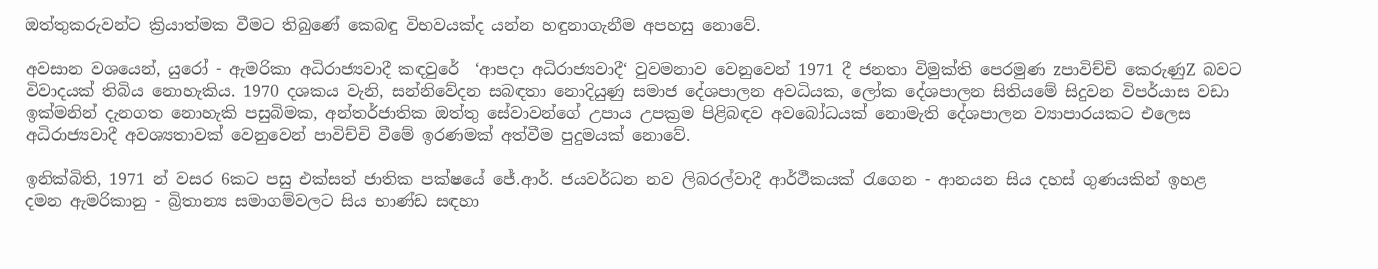ඔත්තුකරුවන්ට ක්‍රියාත්මක වීමට තිබුණේ කෙබඳු විභවයක්ද යන්න හඳුනාගැනීම අපහසු නොවේ.

අවසාන වශයෙන්, යුරෝ - ඇමරිකා අධිරාජ්‍යවාදී කඳවුරේ  ‘ආපදා අධිරාජ්‍යවාදී‘ වුවමනාව වෙනුවෙන් 1971 දී ජනතා විමුක්ති පෙරමුණ zපාවිච්චි කෙරුණුZ බවට විවාදයක් තිබිය නොහැකිය. 1970 දශකය වැනි, සන්නිවේදන සබඳතා නොදියුණු සමාජ දේශපාලන අවධියක, ලෝක දේශපාලන සිතියමේ සිදුවන විපර්යාස වඩා ඉක්මනින් දැනගත නොහැකි පසුබිමක, අන්තර්ජාතික ඔත්තු සේවාවන්ගේ උපාය උපක්‍රම පිළිබඳව අවබෝධයක් නොමැති දේශපාලන ව්‍යාපාරයකට එලෙස අධිරාජ්‍යවාදී අවශ්‍යතාවක් වෙනුවෙන් පාවිච්චි වීමේ ඉරණමක් අත්වීම පුදුමයක් නොවේ.

ඉනික්බිති, 1971 න් වසර 6කට පසු එක්සත් ජාතික පක්ෂයේ ජේ.ආර්. ජයවර්ධන නව ලිබරල්වාදී ආර්ථීකයක් රැගෙන - ආනයන සිය දහස් ගුණයකින් ඉහළ දමන ඇමරිකානු - බ්‍රිතාන්‍ය සමාගම්වලට සිය භාණ්ඩ සඳහා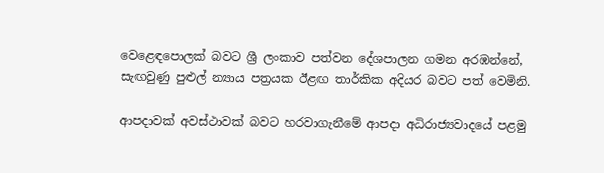වෙළෙඳපොලක් බවට ශ්‍රී ලංකාව පත්වන දේශපාලන ගමන අරඹන්නේ, සැඟවුණු පුළුල් න්‍යාය පත්‍රයක ඊළඟ තාර්කික අදියර බවට පත් වෙමිනි.

ආපදාවක් අවස්ථාවක් බවට හරවාගැනීමේ ආපදා අධිරාජ්‍යවාදයේ පළමු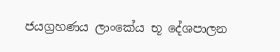ජයග්‍රහණය ලාංකේය භූ දේශපාලන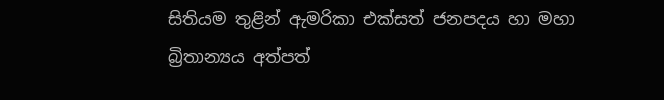සිතියම තුළින් ඇමරිකා එක්සත් ජනපදය හා මහා බ්‍රිතාන්‍යය අත්පත්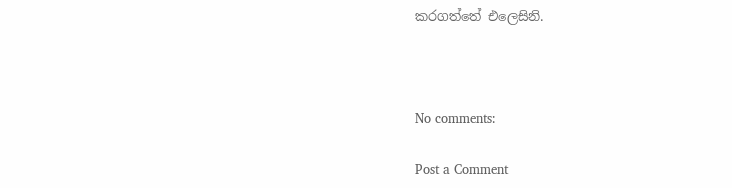කරගත්තේ එලෙසිනි.



No comments:

Post a Comment